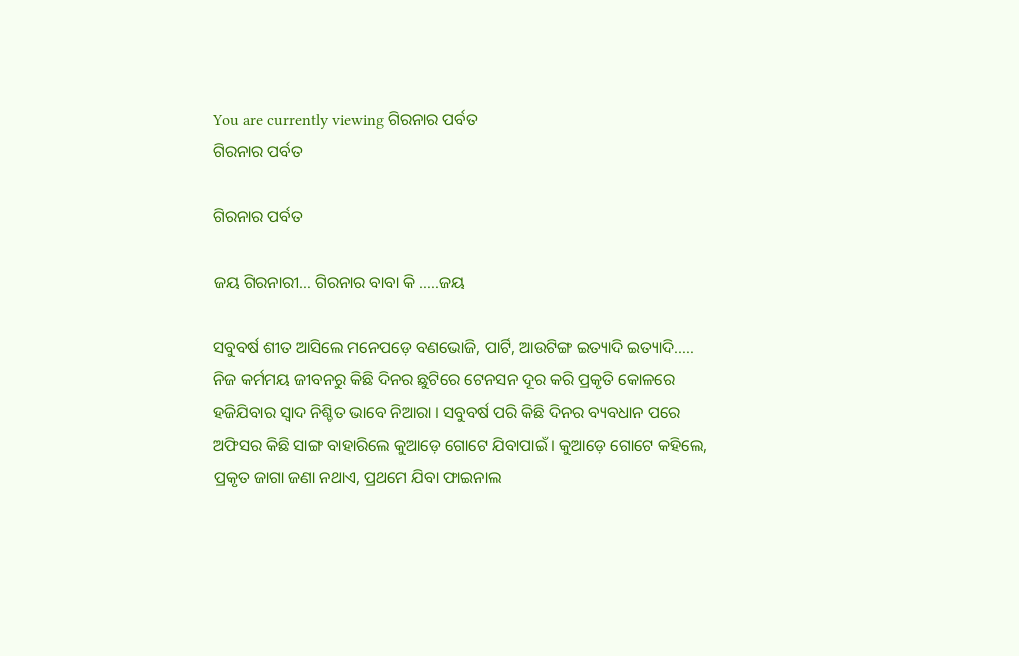You are currently viewing ଗିରନାର ପର୍ବତ
ଗିରନାର ପର୍ବତ

ଗିରନାର ପର୍ବତ

ଜୟ ଗିରନାରୀ… ଗିରନାର ବାବା କି …..ଜୟ

ସବୁବର୍ଷ ଶୀତ ଆସିଲେ ମନେପଡ଼େ ବଣଭୋଜି, ପାର୍ଟି, ଆଉଟିଙ୍ଗ ଇତ୍ୟାଦି ଇତ୍ୟାଦି….. ନିଜ କର୍ମମୟ ଜୀବନରୁ କିଛି ଦିନର ଛୁଟିରେ ଟେନସନ ଦୂର କରି ପ୍ରକୃତି କୋଳରେ ହଜିଯିବାର ସ୍ବାଦ ନିଶ୍ଚିତ ଭାବେ ନିଆରା । ସବୁବର୍ଷ ପରି କିଛି ଦିନର ବ୍ୟବଧାନ ପରେ ଅଫିସର କିଛି ସାଙ୍ଗ ବାହାରିଲେ କୁଆଡ଼େ ଗୋଟେ ଯିବାପାଇଁ । କୁଆଡ଼େ ଗୋଟେ କହିଲେ, ପ୍ରକୃତ ଜାଗା ଜଣା ନଥାଏ, ପ୍ରଥମେ ଯିବା ଫାଇନାଲ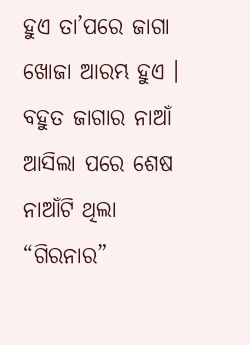ହୁଏ ତା’ପରେ ଜାଗା ଖୋଜା ଆରମ୍ଭ ହୁଏ । ବହୁତ ଜାଗାର ନାଆଁ ଆସିଲା ପରେ ଶେଷ ନାଆଁଟି ଥିଲା “ଗିରନାର”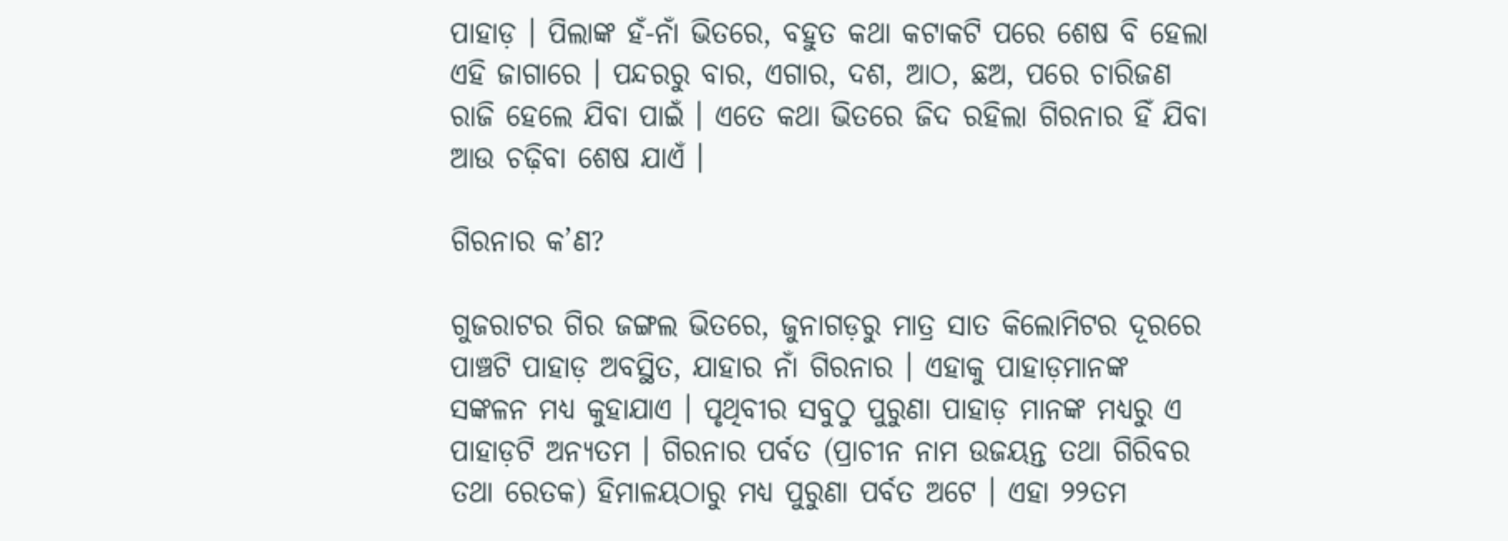ପାହାଡ଼ । ପିଲାଙ୍କ ହଁ-ନାଁ ଭିତରେ, ବହୁତ କଥା କଟାକଟି ପରେ ଶେଷ ବି ହେଲା ଏହି ଜାଗାରେ । ପନ୍ଦରରୁ ବାର, ଏଗାର, ଦଶ, ଆଠ, ଛଅ, ପରେ ଚାରିଜଣ ରାଜି ହେଲେ ଯିବା ପାଇଁ । ଏତେ କଥା ଭିତରେ ଜିଦ ରହିଲା ଗିରନାର ହିଁ ଯିବା ଆଉ ଚଢ଼ିବା ଶେଷ ଯାଏଁ ।

ଗିରନାର କ’ଣ?

ଗୁଜରାଟର ଗିର ଜଙ୍ଗଲ ଭିତରେ, ଜୁନାଗଡ଼ରୁ ମାତ୍ର ସାତ କିଲୋମିଟର ଦୂରରେ ପାଞ୍ଚଟି ପାହାଡ଼ ଅବସ୍ଥିତ, ଯାହାର ନାଁ ଗିରନାର । ଏହାକୁ ପାହାଡ଼ମାନଙ୍କ ସଙ୍କଳନ ମଧ୍ୟ କୁହାଯାଏ । ପୃଥିବୀର ସବୁଠୁ ପୁରୁଣା ପାହାଡ଼ ମାନଙ୍କ ମଧ୍ୟରୁ ଏ ପାହାଡ଼ଟି ଅନ୍ୟତମ । ଗିରନାର ପର୍ବତ (ପ୍ରାଚୀନ ନାମ ଉଜୟନ୍ତ ତଥା ଗିରିବର ତଥା ରେତକ) ହିମାଳୟଠାରୁ ମଧ୍ୟ ପୁରୁଣା ପର୍ବତ ଅଟେ । ଏହା ୨୨ତମ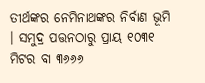ତୀର୍ଥଙ୍କର ନେମିନାଥଙ୍କର ନିର୍ବାଣ ଭୂମି । ସମୁଦ୍ର ପତ୍ତନଠାରୁ ପ୍ରାୟ ୧୦୩୧ ମିଟର ବା ୩୬୬୬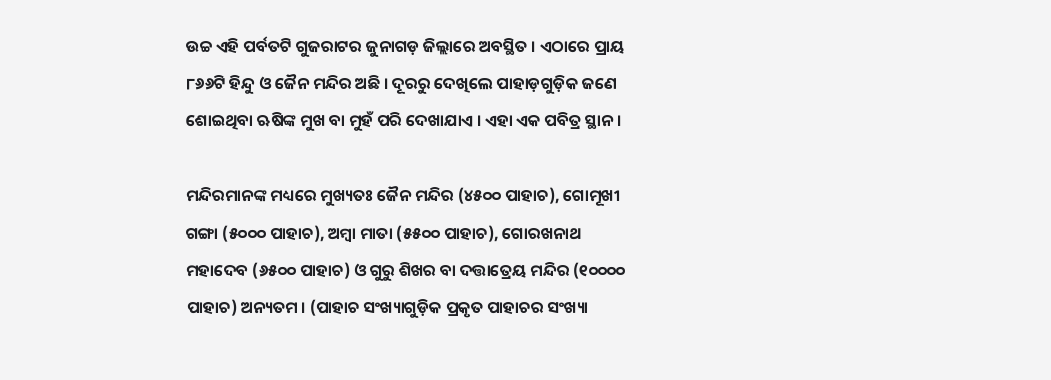ଉଚ୍ଚ ଏହି ପର୍ବତଟି ଗୁଜରାଟର ଜୁନାଗଡ଼ ଜିଲ୍ଲାରେ ଅବସ୍ଥିତ । ଏଠାରେ ପ୍ରାୟ ୮୬୬ଟି ହିନ୍ଦୁ ଓ ଜୈନ ମନ୍ଦିର ଅଛି । ଦୂରରୁ ଦେଖିଲେ ପାହାଡ଼ଗୁଡ଼ିକ ଜଣେ ଶୋଇଥିବା ଋଷିଙ୍କ ମୁଖ ବା ମୁହଁ ପରି ଦେଖାଯାଏ । ଏହା ଏକ ପବିତ୍ର ସ୍ଥାନ ।

ମନ୍ଦିରମାନଙ୍କ ମଧ୍ୟରେ ମୁଖ୍ୟତଃ ଜୈନ ମନ୍ଦିର (୪୫୦୦ ପାହାଚ), ଗୋମୂଖୀ ଗଙ୍ଗା (୫୦୦୦ ପାହାଚ), ଅମ୍ବା ମାତା (୫୫୦୦ ପାହାଚ), ଗୋରଖନାଥ ମହାଦେବ (୬୫୦୦ ପାହାଚ) ଓ ଗୁରୁ ଶିଖର ବା ଦତ୍ତାତ୍ରେୟ ମନ୍ଦିର (୧୦୦୦୦ ପାହାଚ) ଅନ୍ୟତମ । (ପାହାଚ ସଂଖ୍ୟାଗୁଡ଼ିକ ପ୍ରକୃତ ପାହାଚର ସଂଖ୍ୟା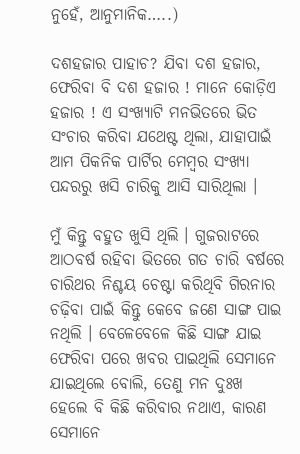ନୁହେଁ, ଆନୁମାନିକ…..)

ଦଶହଜାର ପାହାଚ? ଯିବା ଦଶ ହଜାର, ଫେରିବା ବି ଦଶ ହଜାର ! ମାନେ କୋଡ଼ିଏ ହଜାର ! ଏ ସଂଖ୍ୟାଟି ମନଭିତରେ ଭିତ ସଂଚାର କରିବା ଯଥେଷ୍ଟ ଥିଲା, ଯାହାପାଇଁ ଆମ ପିକନିକ ପାର୍ଟିର ମେମ୍ବର ସଂଖ୍ୟା ପନ୍ଦରରୁ ଖସି ଚାରିକୁ ଆସି ସାରିଥିଲା ।

ମୁଁ କିନ୍ତୁ ବହୁତ ଖୁସି ଥିଲି । ଗୁଜରାଟରେ ଆଠବର୍ଷ ରହିବା ଭିତରେ ଗତ ଚାରି ବର୍ଷରେ ଚାରିଥର ନିଶ୍ଚୟ ଚେଷ୍ଟା କରିଥିବି ଗିରନାର ଚଢ଼ିବା ପାଇଁ କିନ୍ତୁ କେବେ ଜଣେ ସାଙ୍ଗ ପାଇ ନଥିଲି । ବେଳେବେଳେ କିଛି ସାଙ୍ଗ ଯାଇ ଫେରିବା ପରେ ଖବର ପାଇଥିଲି ସେମାନେ ଯାଇଥିଲେ ବୋଲି, ତେଣୁ ମନ ଦୁଃଖ ହେଲେ ବି କିଛି କରିବାର ନଥାଏ, କାରଣ ସେମାନେ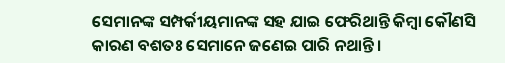ସେମାନଙ୍କ ସମ୍ପର୍କୀୟମାନଙ୍କ ସହ ଯାଇ ଫେରିଥାନ୍ତି କିମ୍ବା କୌଣସି କାରଣ ବଶତଃ ସେମାନେ ଜଣେଇ ପାରି ନଥାନ୍ତି ।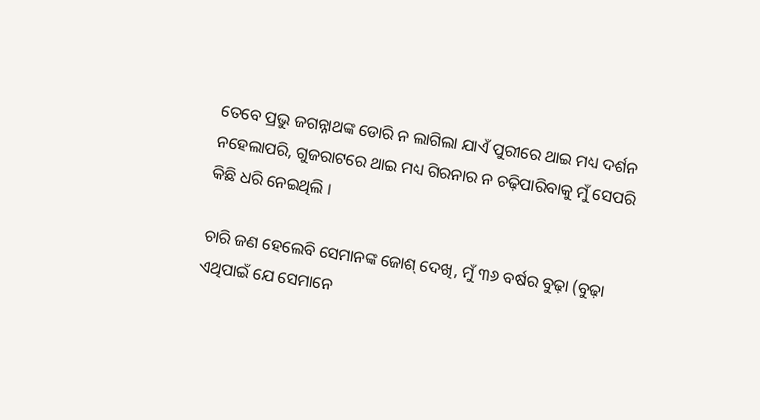ତେବେ ପ୍ରଭୁ ଜଗନ୍ନାଥଙ୍କ ଡୋରି ନ ଲାଗିଲା ଯାଏଁ ପୁରୀରେ ଥାଇ ମଧ୍ୟ ଦର୍ଶନ ନହେଲାପରି, ଗୁଜରାଟରେ ଥାଇ ମଧ୍ୟ ଗିରନାର ନ ଚଢ଼ିପାରିବାକୁ ମୁଁ ସେପରି କିଛି ଧରି ନେଇଥିଲି ।

ଚାରି ଜଣ ହେଲେବି ସେମାନଙ୍କ ଜୋଶ୍ ଦେଖି, ମୁଁ ୩୬ ବର୍ଷର ବୁଢ଼ା (ବୁଢ଼ା ଏଥିପାଇଁ ଯେ ସେମାନେ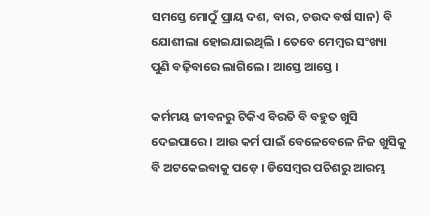ସମସ୍ତେ ମୋଠୁଁ ପ୍ରାୟ ଦଶ, ବାର, ଚଉଦ ବର୍ଷ ସାନ) ବି ଯୋଶୀଲା ହୋଇଯାଇଥିଲି । ତେବେ ମେମ୍ବର ସଂଖ୍ୟା ପୁଣି ବଢ଼ିବାରେ ଲାଗିଲେ । ଆସ୍ତେ ଆସ୍ତେ ।

କର୍ମମୟ ଜୀବନରୁ ଟିକିଏ ବିରତି ବି ବହୁତ ଖୁସି ଦେଇପାରେ । ଆଉ କର୍ମ ପାଇଁ ବେଳେବେଳେ ନିଜ ଖୁସିକୁ ବି ଅଟକେଇବାକୁ ପଡ଼େ । ଡିସେମ୍ବର ପଚିଶରୁ ଆରମ୍ଭ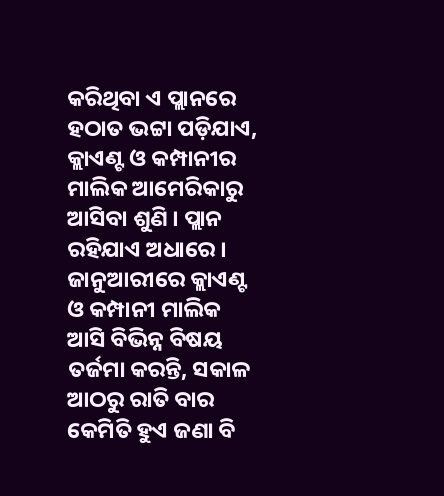କରିଥିବା ଏ ପ୍ଲାନରେ ହଠାତ ଭଟ୍ଟା ପଡ଼ିଯାଏ, କ୍ଲାଏଣ୍ଟ ଓ କମ୍ପାନୀର ମାଲିକ ଆମେରିକାରୁ ଆସିବା ଶୁଣି । ପ୍ଲାନ ରହିଯାଏ ଅଧାରେ । ଜାନୁଆରୀରେ କ୍ଲାଏଣ୍ଟ ଓ କମ୍ପାନୀ ମାଲିକ ଆସି ବିଭିନ୍ନ ବିଷୟ ତର୍ଜମା କରନ୍ତି, ସକାଳ ଆଠରୁ ରାତି ବାର କେମିତି ହୁଏ ଜଣା ବି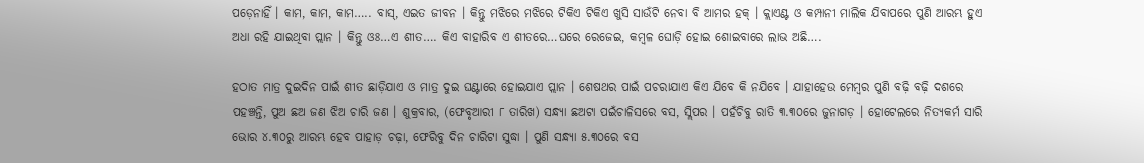ପଡ଼େନାହିଁ । କାମ, କାମ, କାମ….. ବାସ୍, ଏଇତ ଜୀବନ । କିନ୍ତୁ ମଝିରେ ମଝିରେ ଟିକିଏ ଟିକିଏ ଖୁସି ସାଉଁଟି ନେବା ବି ଆମର ହକ୍ । କ୍ଲାଏଣ୍ଟ ଓ କମ୍ପାନୀ ମାଲିକ ଯିବାପରେ ପୁଣି ଆରମ୍ଭ ହୁଏ ଅଧା ରହି ଯାଇଥିବା ପ୍ଲାନ । କିନ୍ତୁ ଓଃ…ଏ ଶୀତ…. କିଏ ବାହାରିବ ଏ ଶୀତରେ…ଘରେ ରେଜେଇ, କମ୍ବଳ ଘୋଡ଼ି ହୋଇ ଶୋଇବାରେ ଲାଭ ଅଛି….

ହଠାତ ମାତ୍ର ଦୁଇଦିନ ପାଇଁ ଶୀତ ଛାଡ଼ିଯାଏ ଓ ମାତ୍ର ଦୁଇ ଘଣ୍ଟାରେ ହୋଇଯାଏ ପ୍ଲାନ । ଶେଷଥର ପାଇଁ ପଚରାଯାଏ କିଏ ଯିବେ କି ନଯିବେ । ଯାହାହେଉ ମେମ୍ବର ପୁଣି ବଢ଼ି ବଢ଼ି ଦଶରେ ପହଞ୍ଚନ୍ତି, ପୁଅ ଛଅ ଜଣ ଝିଅ ଚାରି ଜଣ । ଶୁକ୍ରବାର, (ଫେବୃଆରୀ ୮ ତାରିଖ) ସନ୍ଧ୍ୟା ଛଅଟା ପଇଁଚାଳିସରେ ବସ, ସ୍ଲିପର । ପହଁଚିବୁ ରାତି ୩.୩୦ରେ ଜୁନାଗଡ଼ । ହୋଟେଲରେ ନିତ୍ୟକର୍ମ ସାରି ଭୋର ୪.୩୦ରୁ ଆରମ୍ଭ ହେବ ପାହାଡ଼ ଚଢ଼ା, ଫେରିବୁ ଦିନ ଚାରିଟା ସୁଦ୍ଧା । ପୁଣି ସନ୍ଧ୍ୟା ୫.୩୦ରେ ବସ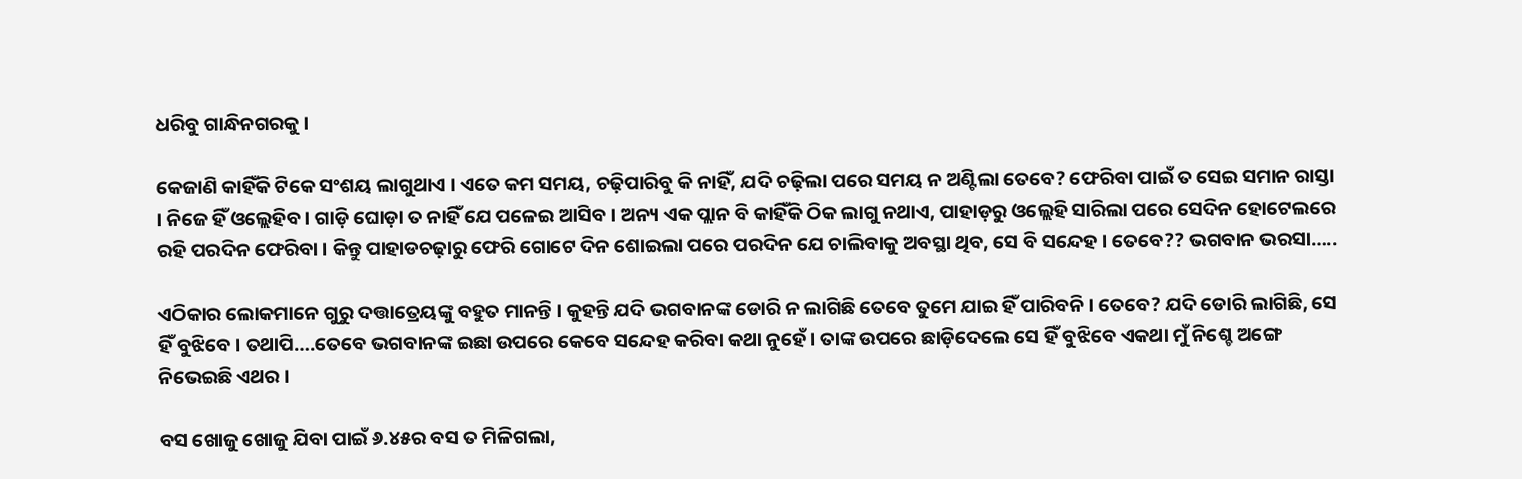ଧରିବୁ ଗାନ୍ଧିନଗରକୁ ।

କେଜାଣି କାହିଁକି ଟିକେ ସଂଶୟ ଲାଗୁଥାଏ । ଏତେ କମ ସମୟ, ଚଢ଼ିପାରିବୁ କି ନାହିଁ, ଯଦି ଚଢ଼ିଲା ପରେ ସମୟ ନ ଅଣ୍ଟିଲା ତେବେ? ଫେରିବା ପାଇଁ ତ ସେଇ ସମାନ ରାସ୍ତା । ନିଜେ ହିଁ ଓଲ୍ଲେହିବ । ଗାଡ଼ି ଘୋଡ଼ା ତ ନାହିଁ ଯେ ପଳେଇ ଆସିବ । ଅନ୍ୟ ଏକ ପ୍ଲାନ ବି କାହିଁକି ଠିକ ଲାଗୁ ନଥାଏ, ପାହାଡ଼ରୁ ଓଲ୍ଲେହି ସାରିଲା ପରେ ସେଦିନ ହୋଟେଲରେ ରହି ପରଦିନ ଫେରିବା । କିନ୍ତୁ ପାହାଡଚଢ଼ାରୁ ଫେରି ଗୋଟେ ଦିନ ଶୋଇଲା ପରେ ପରଦିନ ଯେ ଚାଲିବାକୁ ଅବସ୍ଥା ଥିବ, ସେ ବି ସନ୍ଦେହ । ତେବେ?? ଭଗବାନ ଭରସା…..

ଏଠିକାର ଲୋକମାନେ ଗୁରୁ ଦତ୍ତାତ୍ରେୟଙ୍କୁ ବହୁତ ମାନନ୍ତି । କୁହନ୍ତି ଯଦି ଭଗବାନଙ୍କ ଡୋରି ନ ଲାଗିଛି ତେବେ ତୁମେ ଯାଇ ହିଁ ପାରିବନି । ତେବେ? ଯଦି ଡୋରି ଲାଗିଛି, ସେ ହିଁ ବୁଝିବେ । ତଥାପି….ତେବେ ଭଗବାନଙ୍କ ଇଛା ଉପରେ କେବେ ସନ୍ଦେହ କରିବା କଥା ନୁହେଁ । ତାଙ୍କ ଉପରେ ଛାଡ଼ିଦେଲେ ସେ ହିଁ ବୁଝିବେ ଏକଥା ମୁଁ ନିଶ୍ଚେ ଅଙ୍ଗେ ନିଭେଇଛି ଏଥର ।

ବସ ଖୋଜୁ ଖୋଜୁ ଯିବା ପାଇଁ ୬.୪୫ର ବସ ତ ମିଳିଗଲା,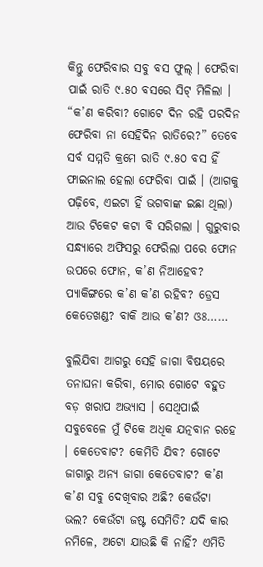କିନ୍ତୁ ଫେରିବାର ସବୁ ବସ ଫୁଲ୍ । ଫେରିବା ପାଇଁ ରାତି ୯.୫୦ ବସରେ ସିଟ୍ ମିଳିଲା । “କ’ଣ କରିବା? ଗୋଟେ ଦିନ ରହି ପରଦିନ ଫେରିବା ନା ସେହିଦିନ ରାତିରେ?” ତେବେ ସର୍ବ ସମ୍ମତି କ୍ରମେ ରାତି ୯.୫୦ ବସ ହିଁ ଫାଇନାଲ ହେଲା ଫେରିବା ପାଇଁ । (ଆଗକୁ ପଢ଼ିବେ, ଏଇଟା ହିଁ ଭଗବାଙ୍କ ଇଛା ଥିଲା) ଆଉ ଟିକେଟ କଟା ବି ସରିଗଲା । ଗୁରୁବାର ସନ୍ଧ୍ୟାରେ ଅଫିସରୁ ଫେରିଲା ପରେ ଫୋନ ଉପରେ ଫୋନ, କ’ଣ ନିଆହେବ? ପ୍ୟାକିଙ୍ଗରେ କ’ଣ କ’ଣ ରହିବ? ଡ୍ରେସ କେତେଖଣ୍ଡ? ବାକି ଆଉ କ’ଣ? ଓଃ……

ବୁଲିଯିବା ଆଗରୁ ସେହି ଜାଗା ବିଷୟରେ ତନାଘନା କରିବା, ମୋର ଗୋଟେ ବହୁତ ବଡ଼ ଖରାପ ଅଭ୍ୟାସ । ସେଥିପାଇଁ ସବୁବେଳେ ମୁଁ ଟିକେ ଅଧିକ ଯତ୍ନବାନ ରହେ । କେତେବାଟ? କେମିତି ଯିବ? ଗୋଟେ ଜାଗାରୁ ଅନ୍ୟ ଜାଗା କେତେବାଟ? କ’ଣ କ’ଣ ସବୁ ଦେଖିବାର ଅଛି? କେଉଁଟା ଭଲ? କେଉଁଟା ଜଷ୍ଟ ସେମିତି? ଯଦି କାର ନମିଳେ, ଅଟୋ ଯାଉଛି କି ନାହିଁ? ଏମିତି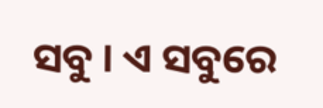ସବୁ । ଏ ସବୁରେ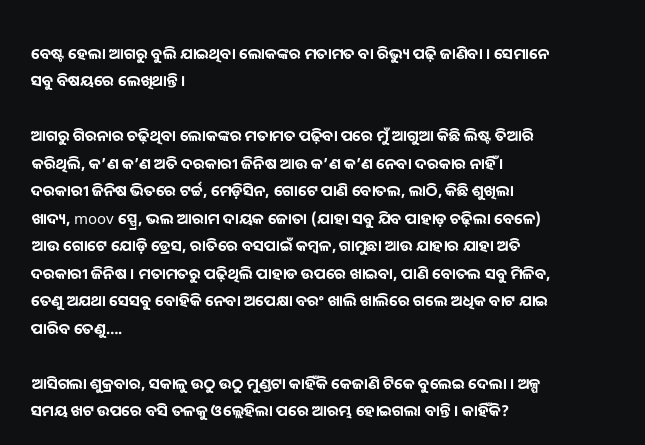ବେଷ୍ଟ ହେଲା ଆଗରୁ ବୁଲି ଯାଇଥିବା ଲୋକଙ୍କର ମତାମତ ବା ରିଭ୍ୟୁ ପଢ଼ି ଜାଣିବା । ସେମାନେ ସବୁ ବିଷୟରେ ଲେଖିଥାନ୍ତି ।

ଆଗରୁ ଗିରନାର ଚଢ଼ିଥିବା ଲୋକଙ୍କର ମତାମତ ପଢ଼ିବା ପରେ ମୁଁ ଆଗୁଆ କିଛି ଲିଷ୍ଟ ତିଆରି କରିଥିଲି, କ’ଣ କ’ଣ ଅତି ଦରକାରୀ ଜିନିଷ ଆଉ କ’ଣ କ’ଣ ନେବା ଦରକାର ନାହିଁ ।
ଦରକାରୀ ଜିନିଷ ଭିତରେ ଟର୍ଚ୍ଚ, ମେଡ଼ିସିନ, ଗୋଟେ ପାଣି ବୋତଲ, ଲାଠି, କିଛି ଶୁଖିଲା ଖାଦ୍ୟ, moov ସ୍ପ୍ରେ, ଭଲ ଆରାମ ଦାୟକ ଜୋତା (ଯାହା ସବୁ ଯିବ ପାହାଡ଼ ଚଢ଼ିଲା ବେଳେ) ଆଉ ଗୋଟେ ଯୋଡ଼ି ଡ୍ରେସ, ରାତିରେ ବସପାଇଁ କମ୍ବଳ, ଗାମୁଛା ଆଉ ଯାହାର ଯାହା ଅତି ଦରକାରୀ ଜିନିଷ । ମତାମତରୁ ପଢ଼ିଥିଲି ପାହାଡ ଉପରେ ଖାଇବା, ପାଣି ବୋତଲ ସବୁ ମିଳିବ, ତେଣୁ ଅଯଥା ସେସବୁ ବୋହିକି ନେବା ଅପେକ୍ଷା ବରଂ ଖାଲି ଖାଲିରେ ଗଲେ ଅଧିକ ବାଟ ଯାଇ ପାରିବ ତେଣୁ….

ଆସିଗଲା ଶୁକ୍ରବାର, ସକାଳୁ ଉଠୁ ଉଠୁ ମୁଣ୍ଡଟା କାହିଁକି କେଜାଣି ଟିକେ ବୁଲେଇ ଦେଲା । ଅଳ୍ପ ସମୟ ଖଟ ଉପରେ ବସି ତଳକୁ ଓଲ୍ଲେହିଲା ପରେ ଆରମ୍ଭ ହୋଇଗଲା ବାନ୍ତି । କାହିଁକି?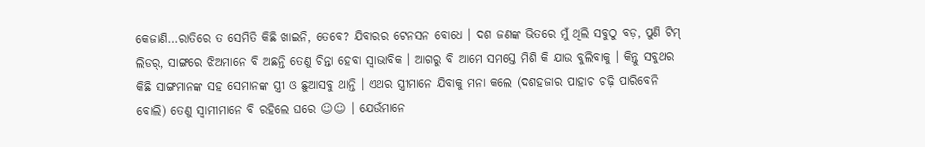କେଜାଣି…ରାତିରେ ତ ସେମିତି କିଛି ଖାଇନି, ତେବେ? ଯିବାରର ଟେନସନ ବୋଧେ । ଦଶ ଜଣଙ୍କ ଭିତରେ ମୁଁ ଥିଲି ସବୁଠୁ ବଡ଼, ପୁଣି ଟିମ୍ ଲିଡର୍, ସାଙ୍ଗରେ ଝିଅମାନେ ବି ଅଛନ୍ତି ତେଣୁ ଚିନ୍ତା ହେବା ସ୍ବାଭାବିକ । ଆଗରୁ ବି ଆମେ ସମସ୍ତେ ମିଶି କି ଯାଉ ବୁଲିବାକୁ । କିନ୍ତୁ ସବୁଥର କିଛି ସାଙ୍ଗମାନଙ୍କ ସହ ସେମାନଙ୍କ ସ୍ତ୍ରୀ ଓ ଛୁଆସବୁ ଥାନ୍ତି । ଏଥର ସ୍ତ୍ରୀମାନେ ଯିବାକୁ ମନା କଲେ (ଦଶହଜାର ପାହାଚ ଚଢ଼ି ପାରିବେନି ବୋଲି) ତେଣୁ ସ୍ବାମୀମାନେ ବି ରହିଲେ ଘରେ ☺☺ । ଯେଉଁମାନେ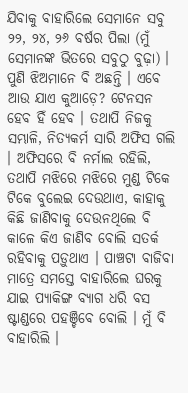ଯିବାକୁ ବାହାରିଲେ ସେମାନେ ସବୁ ୨୨, ୨୪, ୨୬ ବର୍ଷର ପିଲା (ମୁଁ ସେମାନଙ୍କ ଭିତରେ ସବୁଠୁ ବୁଢ଼ା) । ପୁଣି ଝିଅମାନେ ବି ଅଛନ୍ତି । ଏବେ ଆଉ ଯାଏ କୁଆଡ଼େ? ଟେନସନ ହେବ ହିଁ ହେବ । ତଥାପି ନିଜକୁ ସମ୍ଭାଳି, ନିତ୍ୟକର୍ମ ସାରି ଅଫିସ ଗଲି । ଅଫିସରେ ବି ନର୍ମାଲ ରହିଲି, ତଥାପି ମଝିରେ ମଝିରେ ମୁଣ୍ଡ ଟିକେ ଟିକେ ବୁଲେଇ ଦେଉଥାଏ, କାହାକୁ କିଛି ଜାଣିବାକୁ ଦେଉନଥିଲେ ବି କାଳେ କିଏ ଜାଣିବ ବୋଲି ସତର୍କ ରହିବାକୁ ପଡ଼ୁଥାଏ । ପାଞ୍ଚଟା ବାଜିବା ମାତ୍ରେ ସମସ୍ତେ ବାହାରିଲେ ଘରକୁ ଯାଇ ପ୍ୟାକିଙ୍ଗ ବ୍ୟାଗ ଧରି ବସ ଷ୍ଟାଣ୍ଡରେ ପହଞ୍ଚିବେ ବୋଲି । ମୁଁ ବି ବାହାରିଲି ।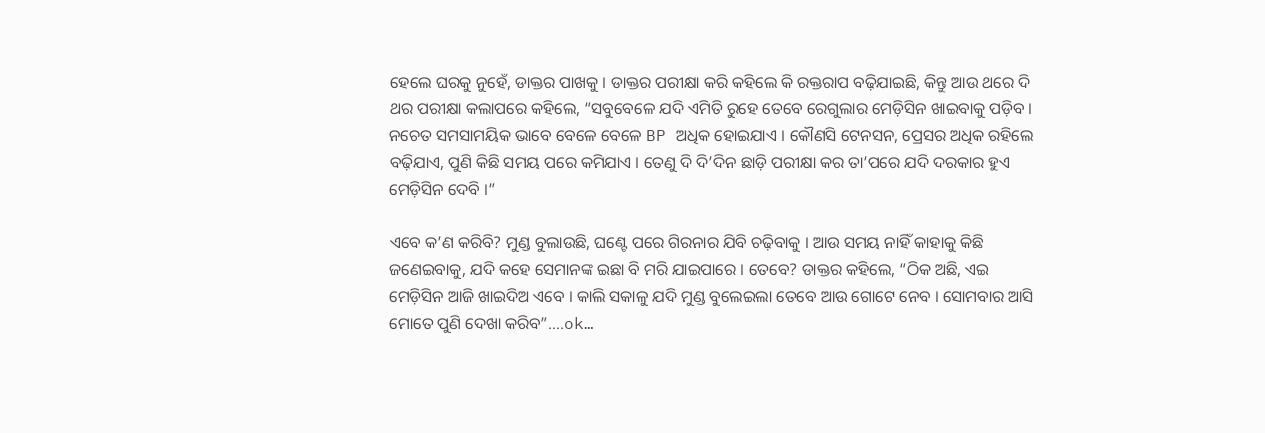ହେଲେ ଘରକୁ ନୁହେଁ, ଡାକ୍ତର ପାଖକୁ । ଡାକ୍ତର ପରୀକ୍ଷା କରି କହିଲେ କି ରକ୍ତରାପ ବଢ଼ିଯାଇଛି, କିନ୍ତୁ ଆଉ ଥରେ ଦି ଥର ପରୀକ୍ଷା କଲାପରେ କହିଲେ, “ସବୁବେଳେ ଯଦି ଏମିତି ରୁହେ ତେବେ ରେଗୁଲାର ମେଡ଼ିସିନ ଖାଇବାକୁ ପଡ଼ିବ । ନଚେତ ସମସାମୟିକ ଭାବେ ବେଳେ ବେଳେ BP ଅଧିକ ହୋଇଯାଏ । କୌଣସି ଟେନସନ, ପ୍ରେସର ଅଧିକ ରହିଲେ ବଢ଼ିଯାଏ, ପୁଣି କିଛି ସମୟ ପରେ କମିଯାଏ । ତେଣୁ ଦି ଦି’ଦିନ ଛାଡ଼ି ପରୀକ୍ଷା କର ତା’ପରେ ଯଦି ଦରକାର ହୁଏ ମେଡ଼ିସିନ ଦେବି ।”

ଏବେ କ’ଣ କରିବି? ମୁଣ୍ଡ ବୁଲାଉଛି, ଘଣ୍ଟେ ପରେ ଗିରନାର ଯିବି ଚଢ଼ିବାକୁ । ଆଉ ସମୟ ନାହିଁ କାହାକୁ କିଛି ଜଣେଇବାକୁ, ଯଦି କହେ ସେମାନଙ୍କ ଇଛା ବି ମରି ଯାଇପାରେ । ତେବେ? ଡାକ୍ତର କହିଲେ, “ଠିକ ଅଛି, ଏଇ ମେଡ଼ିସିନ ଆଜି ଖାଇଦିଅ ଏବେ । କାଲି ସକାଳୁ ଯଦି ମୁଣ୍ଡ ବୁଲେଇଲା ତେବେ ଆଉ ଗୋଟେ ନେବ । ସୋମବାର ଆସି ମୋତେ ପୁଣି ଦେଖା କରିବ”….ok…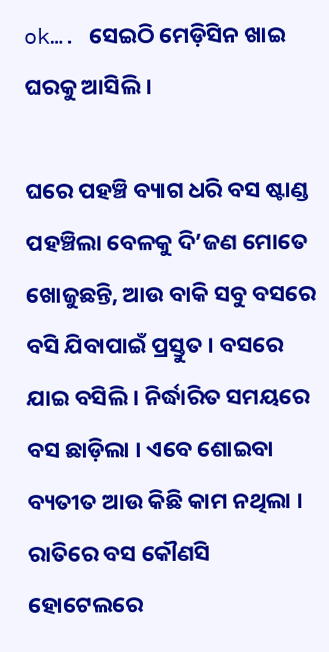ok…. ସେଇଠି ମେଡ଼ିସିନ ଖାଇ ଘରକୁ ଆସିଲି ।

ଘରେ ପହଞ୍ଚି ବ୍ୟାଗ ଧରି ବସ ଷ୍ଟାଣ୍ଡ ପହଞ୍ଚିଲା ବେଳକୁ ଦି’ଜଣ ମୋତେ ଖୋଜୁଛନ୍ତି, ଆଉ ବାକି ସବୁ ବସରେ ବସି ଯିବାପାଇଁ ପ୍ରସ୍ତୁତ । ବସରେ ଯାଇ ବସିଲି । ନିର୍ଦ୍ଧାରିତ ସମୟରେ ବସ ଛାଡ଼ିଲା । ଏବେ ଶୋଇବା ବ୍ୟତୀତ ଆଉ କିଛି କାମ ନଥିଲା । ରାତିରେ ବସ କୌଣସି ହୋଟେଲରେ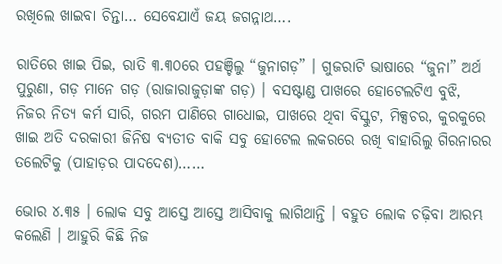ରଖିଲେ ଖାଇବା ଚିନ୍ତା… ସେବେଯାଏଁ ଜୟ ଜଗନ୍ନାଥ….

ରାତିରେ ଖାଇ ପିଇ, ରାତି ୩.୩୦ରେ ପହଞ୍ଚିଲୁ “ଜୁନାଗଡ଼” । ଗୁଜରାଟି ଭାଷାରେ “ଜୁନା” ଅର୍ଥ ପୁରୁଣା, ଗଡ଼ ମାନେ ଗଡ଼ (ରାଜାରାଜୁଡ଼ାଙ୍କ ଗଡ଼) । ବସଷ୍ଟାଣ୍ଡ ପାଖରେ ହୋଟେଲଟିଏ ବୁଝି, ନିଜର ନିତ୍ୟ କର୍ମ ସାରି, ଗରମ ପାଣିରେ ଗାଧୋଇ, ପାଖରେ ଥିବା ବିସ୍କୁଟ, ମିକ୍ସଚର, କୁରକୁରେ ଖାଇ ଅତି ଦରକାରୀ ଜିନିଷ ବ୍ୟତୀତ ବାକି ସବୁ ହୋଟେଲ ଲକରରେ ରଖି ବାହାରିଲୁ ଗିରନାରର ତଲେଟିକୁ (ପାହାଡ଼ର ପାଦଦେଶ)……

ଭୋର ୪.୩୫ । ଲୋକ ସବୁ ଆସ୍ତେ ଆସ୍ତେ ଆସିବାକୁ ଲାଗିଥାନ୍ତି । ବହୁତ ଲୋକ ଚଢ଼ିବା ଆରମ୍ଭ କଲେଣି । ଆହୁରି କିଛି ନିଜ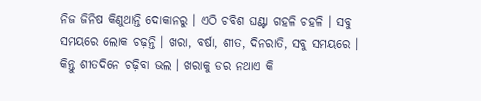ନିଜ ଜିନିଷ କିଣୁଥାନ୍ତି ଦୋକାନରୁ । ଏଠି ଚବିଶ ଘଣ୍ଟା ଗହଳି ଚହଳି । ସବୁ ସମୟରେ ଲୋକ ଚଢ଼ନ୍ତି । ଖରା, ବର୍ଷା, ଶୀତ, ଦିନରାତି, ସବୁ ସମୟରେ । କିନ୍ତୁ ଶୀତଦିନେ ଚଢ଼ିବା ଭଲ । ଖରାକୁ ଡର ନଥାଏ କି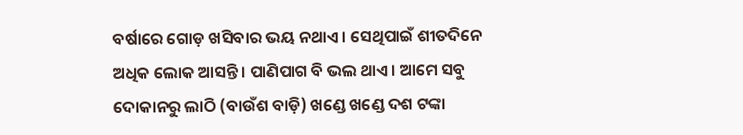ବର୍ଷାରେ ଗୋଡ଼ ଖସିବାର ଭୟ ନଥାଏ । ସେଥିପାଇଁ ଶୀତଦିନେ ଅଧିକ ଲୋକ ଆସନ୍ତି । ପାଣିପାଗ ବି ଭଲ ଥାଏ । ଆମେ ସବୁ ଦୋକାନରୁ ଲାଠି (ବାଉଁଶ ବାଡ଼ି) ଖଣ୍ଡେ ଖଣ୍ଡେ ଦଶ ଟଙ୍କା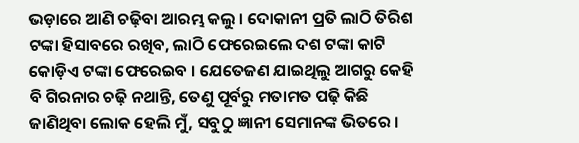ଭଡ଼ାରେ ଆଣି ଚଢ଼ିବା ଆରମ୍ଭ କଲୁ । ଦୋକାନୀ ପ୍ରତି ଲାଠି ତିରିଶ ଟଙ୍କା ହିସାବରେ ରଖିବ, ଲାଠି ଫେରେଇଲେ ଦଶ ଟଙ୍କା କାଟି କୋଡ଼ିଏ ଟଙ୍କା ଫେରେଇବ । ଯେତେଜଣ ଯାଇଥିଲୁ ଆଗରୁ କେହି ବି ଗିରନାର ଚଢ଼ି ନଥାନ୍ତି, ତେଣୁ ପୂର୍ବରୁ ମତାମତ ପଢ଼ି କିଛି ଜାଣିଥିବା ଲୋକ ହେଲି ମୁଁ, ସବୁଠୁ ଜ୍ଞାନୀ ସେମାନଙ୍କ ଭିତରେ ।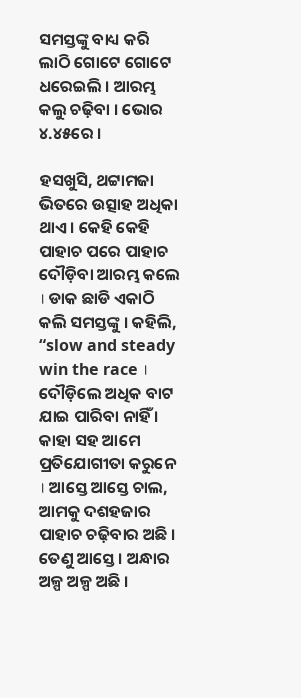ସମସ୍ତଙ୍କୁ ବାଧ୍ୟ କରି ଲାଠି ଗୋଟେ ଗୋଟେ ଧରେଇଲି । ଆରମ୍ଭ କଲୁ ଚଢ଼ିବା । ଭୋର ୪.୪୫ରେ ।

ହସଖୁସି, ଥଟ୍ଟାମଜା ଭିତରେ ଉତ୍ସାହ ଅଧିକା ଥାଏ । କେହି କେହି ପାହାଚ ପରେ ପାହାଚ ଦୌଡ଼ିବା ଆରମ୍ଭ କଲେ । ଡାକ ଛାଡି ଏକାଠି କଲି ସମସ୍ତଙ୍କୁ । କହିଲି, “slow and steady win the race । ଦୌଡ଼ିଲେ ଅଧିକ ବାଟ ଯାଇ ପାରିବା ନାହିଁ । କାହା ସହ ଆମେ ପ୍ରତିଯୋଗୀତା କରୁନେ । ଆସ୍ତେ ଆସ୍ତେ ଚାଲ, ଆମକୁ ଦଶହଜାର ପାହାଚ ଚଢ଼ିବାର ଅଛି । ତେଣୁ ଆସ୍ତେ । ଅନ୍ଧାର ଅଳ୍ପ ଅଳ୍ପ ଅଛି ।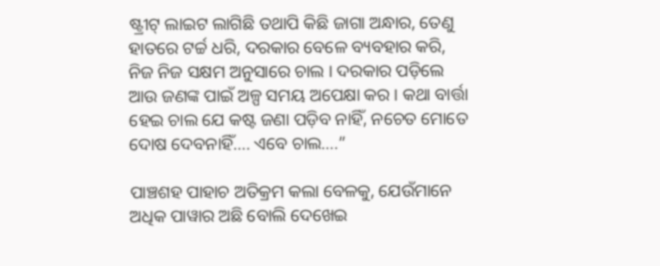ଷ୍ଟ୍ରୀଟ୍ ଲାଇଟ ଲାଗିଛି ତଥାପି କିଛି ଜାଗା ଅନ୍ଧାର, ତେଣୁ ହାତରେ ଟର୍ଚ୍ଚ ଧରି, ଦରକାର ବେଳେ ବ୍ୟବହାର କରି, ନିଜ ନିଜ ସକ୍ଷମ ଅନୁସାରେ ଚାଲ । ଦରକାର ପଡ଼ିଲେ ଆଉ ଜଣଙ୍କ ପାଇଁ ଅଳ୍ପ ସମୟ ଅପେକ୍ଷା କର । କଥା ବାର୍ତ୍ତା ହେଇ ଚାଲ ଯେ କଷ୍ଟ ଜଣା ପଡ଼ିବ ନାହିଁ, ନଚେତ ମୋତେ ଦୋଷ ଦେବନାହିଁ…. ଏବେ ଚାଲ….”

ପାଞ୍ଚଶହ ପାହାଚ ଅତିକ୍ରମ କଲା ବେଳକୁ, ଯେଉଁମାନେ ଅଧିକ ପାୱାର ଅଛି ବୋଲି ଦେଖେଇ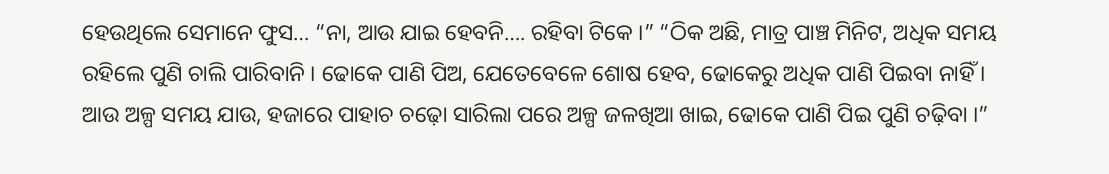ହେଉଥିଲେ ସେମାନେ ଫୁସ… “ନା, ଆଉ ଯାଇ ହେବନି…. ରହିବା ଟିକେ ।” “ଠିକ ଅଛି, ମାତ୍ର ପାଞ୍ଚ ମିନିଟ, ଅଧିକ ସମୟ ରହିଲେ ପୁଣି ଚାଲି ପାରିବାନି । ଢୋକେ ପାଣି ପିଅ, ଯେତେବେଳେ ଶୋଷ ହେବ, ଢୋକେରୁ ଅଧିକ ପାଣି ପିଇବା ନାହିଁ । ଆଉ ଅଳ୍ପ ସମୟ ଯାଉ, ହଜାରେ ପାହାଚ ଚଢ଼ୋ ସାରିଲା ପରେ ଅଳ୍ପ ଜଳଖିଆ ଖାଇ, ଢୋକେ ପାଣି ପିଇ ପୁଣି ଚଢ଼ିବା ।”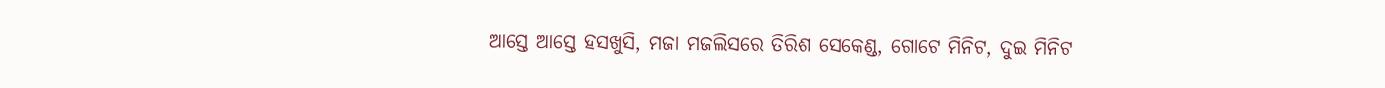ଆସ୍ତେ ଆସ୍ତେ ହସଖୁସି, ମଜା ମଜଲିସରେ ତିରିଶ ସେକେଣ୍ଡ, ଗୋଟେ ମିନିଟ, ଦୁଇ ମିନିଟ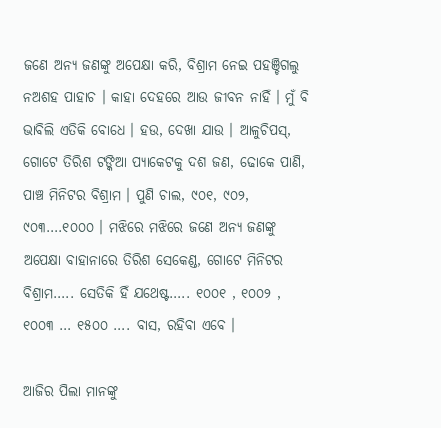ଜଣେ ଅନ୍ୟ ଜଣଙ୍କୁ ଅପେକ୍ଷା କରି, ବିଶ୍ରାମ ନେଇ ପହଞ୍ଚିଗଲୁ ନଅଶହ ପାହାଚ । କାହା ଦେହରେ ଆଉ ଜୀବନ ନାହିଁ । ମୁଁ ବି ଭାବିଲି ଏତିକି ବୋଧେ । ହଉ, ଦେଖା ଯାଉ । ଆଳୁଚିପସ୍, ଗୋଟେ ତିରିଶ ଟଙ୍କିଆ ପ୍ୟାକେଟକୁ ଦଶ ଜଣ, ଢୋକେ ପାଣି, ପାଞ୍ଚ ମିନିଟର ବିଶ୍ରାମ । ପୁଣି ଚାଲ, ୯୦୧, ୯୦୨, ୯୦୩….୧୦୦୦ । ମଝିରେ ମଝିରେ ଜଣେ ଅନ୍ୟ ଜଣଙ୍କୁ ଅପେକ୍ଷା ବାହାନାରେ ତିରିଶ ସେକେଣ୍ଡ, ଗୋଟେ ମିନିଟର ବିଶ୍ରାମ….. ସେତିକି ହିଁ ଯଥେଷ୍ଟ….. ୧୦୦୧ , ୧୦୦୨ , ୧୦୦୩ … ୧୫୦୦ …. ବାସ, ରହିବା ଏବେ ।

ଆଜିର ପିଲା ମାନଙ୍କୁ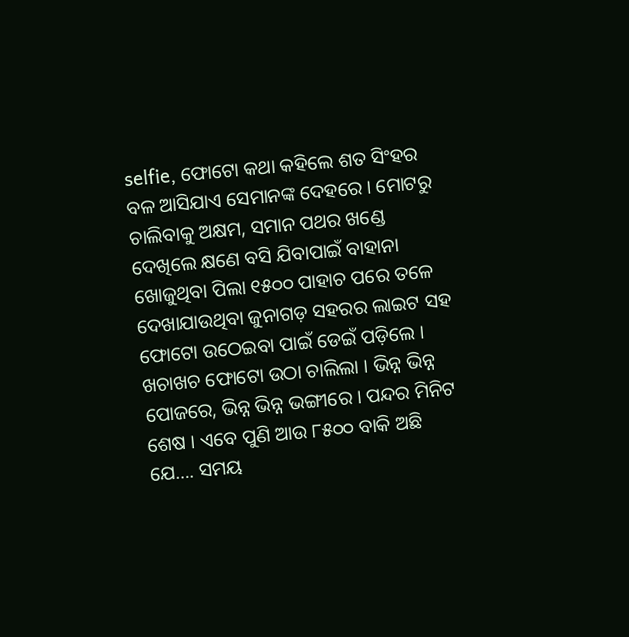selfie, ଫୋଟୋ କଥା କହିଲେ ଶତ ସିଂହର ବଳ ଆସିଯାଏ ସେମାନଙ୍କ ଦେହରେ । ମୋଟରୁ ଚାଲିବାକୁ ଅକ୍ଷମ, ସମାନ ପଥର ଖଣ୍ଡେ ଦେଖିଲେ କ୍ଷଣେ ବସି ଯିବାପାଇଁ ବାହାନା ଖୋଜୁଥିବା ପିଲା ୧୫୦୦ ପାହାଚ ପରେ ତଳେ ଦେଖାଯାଉଥିବା ଜୁନାଗଡ଼ ସହରର ଲାଇଟ ସହ ଫୋଟୋ ଉଠେଇବା ପାଇଁ ଡେଇଁ ପଡ଼ିଲେ । ଖଚାଖଚ ଫୋଟୋ ଉଠା ଚାଲିଲା । ଭିନ୍ନ ଭିନ୍ନ ପୋଜରେ, ଭିନ୍ନ ଭିନ୍ନ ଭଙ୍ଗୀରେ । ପନ୍ଦର ମିନିଟ ଶେଷ । ଏବେ ପୁଣି ଆଉ ୮୫୦୦ ବାକି ଅଛି ଯେ…. ସମୟ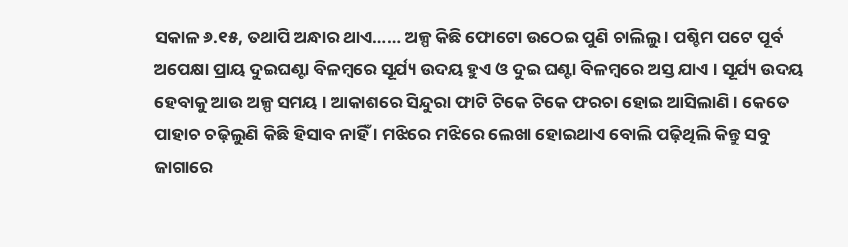ସକାଳ ୬.୧୫, ତଥାପି ଅନ୍ଧାର ଥାଏ…… ଅଳ୍ପ କିଛି ଫୋଟୋ ଉଠେଇ ପୁଣି ଚାଲିଲୁ । ପଶ୍ଚିମ ପଟେ ପୂର୍ବ ଅପେକ୍ଷା ପ୍ରାୟ ଦୁଇଘଣ୍ଟା ବିଳମ୍ବରେ ସୂର୍ଯ୍ୟ ଉଦୟ ହୁଏ ଓ ଦୁଇ ଘଣ୍ଟା ବିଳମ୍ବରେ ଅସ୍ତ ଯାଏ । ସୂର୍ଯ୍ୟ ଉଦୟ ହେବାକୁ ଆଉ ଅଳ୍ପ ସମୟ । ଆକାଶରେ ସିନ୍ଦୁରା ଫାଟି ଟିକେ ଟିକେ ଫରଚା ହୋଇ ଆସିଲାଣି । କେତେ ପାହାଚ ଚଢ଼ିଲୁଣି କିଛି ହିସାବ ନାହିଁ । ମଝିରେ ମଝିରେ ଲେଖା ହୋଇଥାଏ ବୋଲି ପଢ଼ିଥିଲି କିନ୍ତୁ ସବୁ ଜାଗାରେ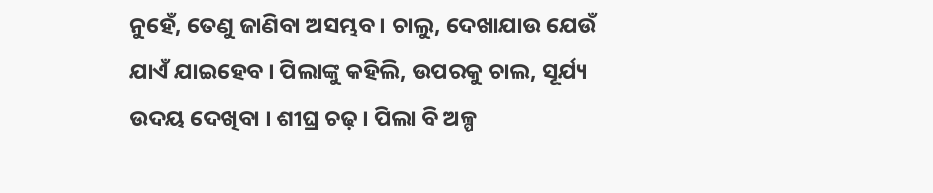ନୁହେଁ, ତେଣୁ ଜାଣିବା ଅସମ୍ଭବ । ଚାଲୁ, ଦେଖାଯାଉ ଯେଉଁ ଯାଏଁ ଯାଇହେବ । ପିଲାଙ୍କୁ କହିଲି, ଉପରକୁ ଚାଲ, ସୂର୍ଯ୍ୟ ଉଦୟ ଦେଖିବା । ଶୀଘ୍ର ଚଢ଼ । ପିଲା ବି ଅଳ୍ପ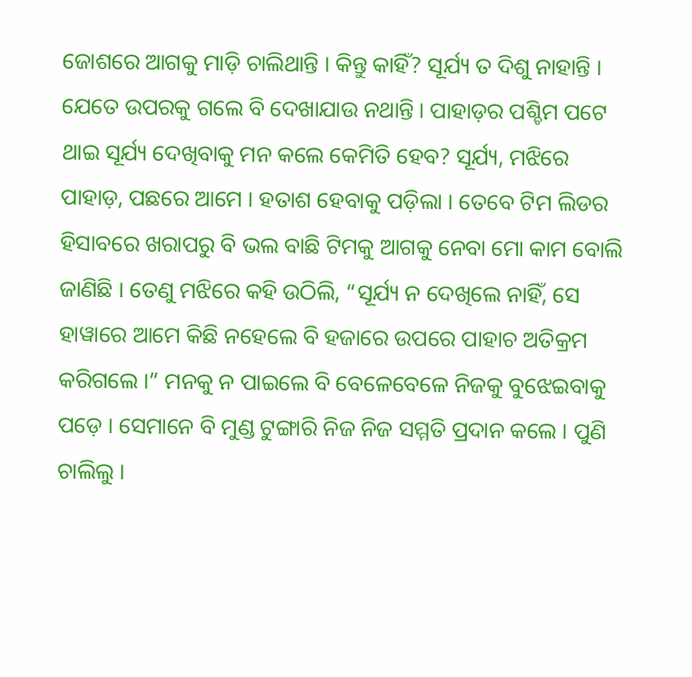ଜୋଶରେ ଆଗକୁ ମାଡ଼ି ଚାଲିଥାନ୍ତି । କିନ୍ତୁ କାହିଁ? ସୂର୍ଯ୍ୟ ତ ଦିଶୁ ନାହାନ୍ତି । ଯେତେ ଉପରକୁ ଗଲେ ବି ଦେଖାଯାଉ ନଥାନ୍ତି । ପାହାଡ଼ର ପଶ୍ଚିମ ପଟେ ଥାଇ ସୂର୍ଯ୍ୟ ଦେଖିବାକୁ ମନ କଲେ କେମିତି ହେବ? ସୂର୍ଯ୍ୟ, ମଝିରେ ପାହାଡ଼, ପଛରେ ଆମେ । ହତାଶ ହେବାକୁ ପଡ଼ିଲା । ତେବେ ଟିମ ଲିଡର ହିସାବରେ ଖରାପରୁ ବି ଭଲ ବାଛି ଟିମକୁ ଆଗକୁ ନେବା ମୋ କାମ ବୋଲି ଜାଣିଛି । ତେଣୁ ମଝିରେ କହି ଉଠିଲି, “ସୂର୍ଯ୍ୟ ନ ଦେଖିଲେ ନାହିଁ, ସେ ହାୱାରେ ଆମେ କିଛି ନହେଲେ ବି ହଜାରେ ଉପରେ ପାହାଚ ଅତିକ୍ରମ କରିଗଲେ ।” ମନକୁ ନ ପାଇଲେ ବି ବେଳେବେଳେ ନିଜକୁ ବୁଝେଇବାକୁ ପଡ଼େ । ସେମାନେ ବି ମୁଣ୍ଡ ଟୁଙ୍ଗାରି ନିଜ ନିଜ ସମ୍ମତି ପ୍ରଦାନ କଲେ । ପୁଣି ଚାଲିଲୁ ।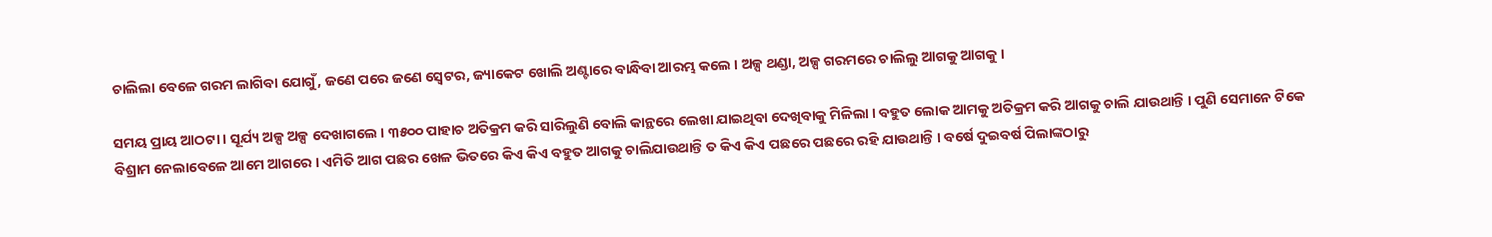ଚାଲିଲା ବେଳେ ଗରମ ଲାଗିବା ଯୋଗୁଁ, ଜଣେ ପରେ ଜଣେ ସ୍ୱେଟର, ଜ୍ୟାକେଟ ଖୋଲି ଅଣ୍ଟାରେ ବାନ୍ଧିବା ଆରମ୍ଭ କଲେ । ଅଳ୍ପ ଥଣ୍ଡା, ଅଳ୍ପ ଗରମରେ ଚାଲିଲୁ ଆଗକୁ ଆଗକୁ ।

ସମୟ ପ୍ରାୟ ଆଠଟା । ସୂର୍ଯ୍ୟ ଅଳ୍ପ ଅଳ୍ପ ଦେଖାଗଲେ । ୩୫୦୦ ପାହାଚ ଅତିକ୍ରମ କରି ସାରିଲୁଣି ବୋଲି କାନ୍ଥରେ ଲେଖା ଯାଇଥିବା ଦେଖିବାକୁ ମିଳିଲା । ବହୁତ ଲୋକ ଆମକୁ ଅତିକ୍ରମ କରି ଆଗକୁ ଚାଲି ଯାଉଥାନ୍ତି । ପୁଣି ସେମାନେ ଟିକେ ବିଶ୍ରାମ ନେଲାବେଳେ ଆମେ ଆଗରେ । ଏମିତି ଆଗ ପଛର ଖେଳ ଭିତରେ କିଏ କିଏ ବହୁତ ଆଗକୁ ଚାଲିଯାଉଥାନ୍ତି ତ କିଏ କିଏ ପଛରେ ପଛରେ ରହି ଯାଉଥାନ୍ତି । ବର୍ଷେ ଦୁଇବର୍ଷ ପିଲାଙ୍କଠାରୁ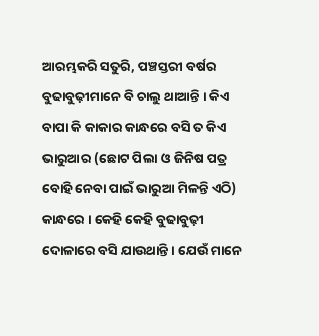ଆରମ୍ଭକରି ସତୁରି, ପଞ୍ଚସ୍ତରୀ ବର୍ଷର ବୁଢାବୁଢ଼ୀମାନେ ବି ଚାଲୁ ଥାଆନ୍ତି । କିଏ ବାପା କି କାକାର କାନ୍ଧରେ ବସି ତ କିଏ ଭାରୁଆର (ଛୋଟ ପିଲା ଓ ଜିନିଷ ପତ୍ର ବୋହି ନେବା ପାଇଁ ଭାରୁଆ ମିଳନ୍ତି ଏଠି) କାନ୍ଧରେ । କେହି କେହି ବୁଢାବୁଢ଼ୀ ଦୋଳାରେ ବସି ଯାଉଥାନ୍ତି । ଯେଉଁ ମାନେ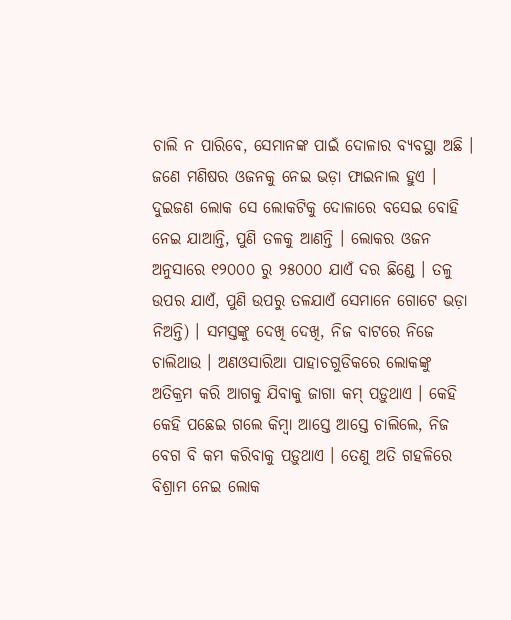ଚାଲି ନ ପାରିବେ, ସେମାନଙ୍କ ପାଇଁ ଦୋଳାର ବ୍ୟବସ୍ଥା ଅଛି । ଜଣେ ମଣିଷର ଓଜନକୁ ନେଇ ଭଡ଼ା ଫାଇନାଲ ହୁଏ । ଦୁଇଜଣ ଲୋକ ସେ ଲୋକଟିକୁ ଦୋଳାରେ ବସେଇ ବୋହି ନେଇ ଯାଆନ୍ତି, ପୁଣି ତଳକୁ ଆଣନ୍ତି । ଲୋକର ଓଜନ ଅନୁସାରେ ୧୨୦୦୦ ରୁ ୨୫୦୦୦ ଯାଏଁ ଦର ଛିଣ୍ଡେ । ତଳୁ ଉପର ଯାଏଁ, ପୁଣି ଉପରୁ ତଳଯାଏଁ ସେମାନେ ଗୋଟେ ଭଡ଼ା ନିଅନ୍ତି) । ସମସ୍ତଙ୍କୁ ଦେଖି ଦେଖି, ନିଜ ବାଟରେ ନିଜେ ଚାଲିଥାଉ । ଅଣଓସାରିଆ ପାହାଚଗୁଡିକରେ ଲୋକଙ୍କୁ ଅତିକ୍ରମ କରି ଆଗକୁ ଯିବାକୁ ଜାଗା କମ୍ ପଡ଼ୁଥାଏ । କେହି କେହି ପଛେଇ ଗଲେ କିମ୍ବା ଆସ୍ତେ ଆସ୍ତେ ଚାଲିଲେ, ନିଜ ବେଗ ବି କମ କରିବାକୁ ପଡ଼ୁଥାଏ । ତେଣୁ ଅତି ଗହଳିରେ ବିଶ୍ରାମ ନେଇ ଲୋକ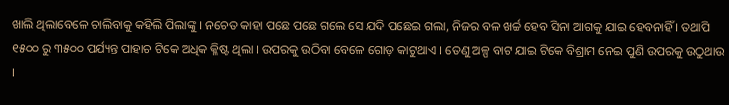ଖାଲି ଥିଲାବେଳେ ଚାଲିବାକୁ କହିଲି ପିଲାଙ୍କୁ । ନଚେତ କାହା ପଛେ ପଛେ ଗଲେ ସେ ଯଦି ପଛେଇ ଗଲା, ନିଜର ବଳ ଖର୍ଚ୍ଚ ହେବ ସିନା ଆଗକୁ ଯାଇ ହେବନାହିଁ । ତଥାପି ୧୫୦୦ ରୁ ୩୫୦୦ ପର୍ଯ୍ୟନ୍ତ ପାହାଚ ଟିକେ ଅଧିକ କ୍ଳିଷ୍ଟ ଥିଲା । ଉପରକୁ ଉଠିବା ବେଳେ ଗୋଡ଼ କାଟୁଥାଏ । ତେଣୁ ଅଳ୍ପ ବାଟ ଯାଇ ଟିକେ ବିଶ୍ରାମ ନେଇ ପୁଣି ଉପରକୁ ଉଠୁଥାଉ ।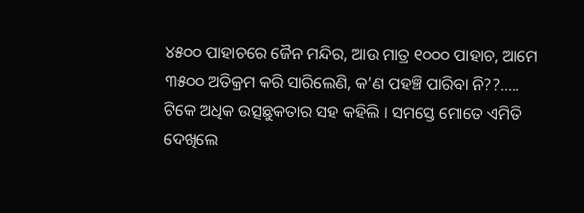୪୫୦୦ ପାହାଚରେ ଜୈନ ମନ୍ଦିର, ଆଉ ମାତ୍ର ୧୦୦୦ ପାହାଚ, ଆମେ ୩୫୦୦ ଅତିକ୍ରମ କରି ସାରିଲେଣି, କ’ଣ ପହଞ୍ଚି ପାରିବା ନି??….. ଟିକେ ଅଧିକ ଉତ୍ସଛୁକତାର ସହ କହିଲି । ସମସ୍ତେ ମୋତେ ଏମିତି ଦେଖିଲେ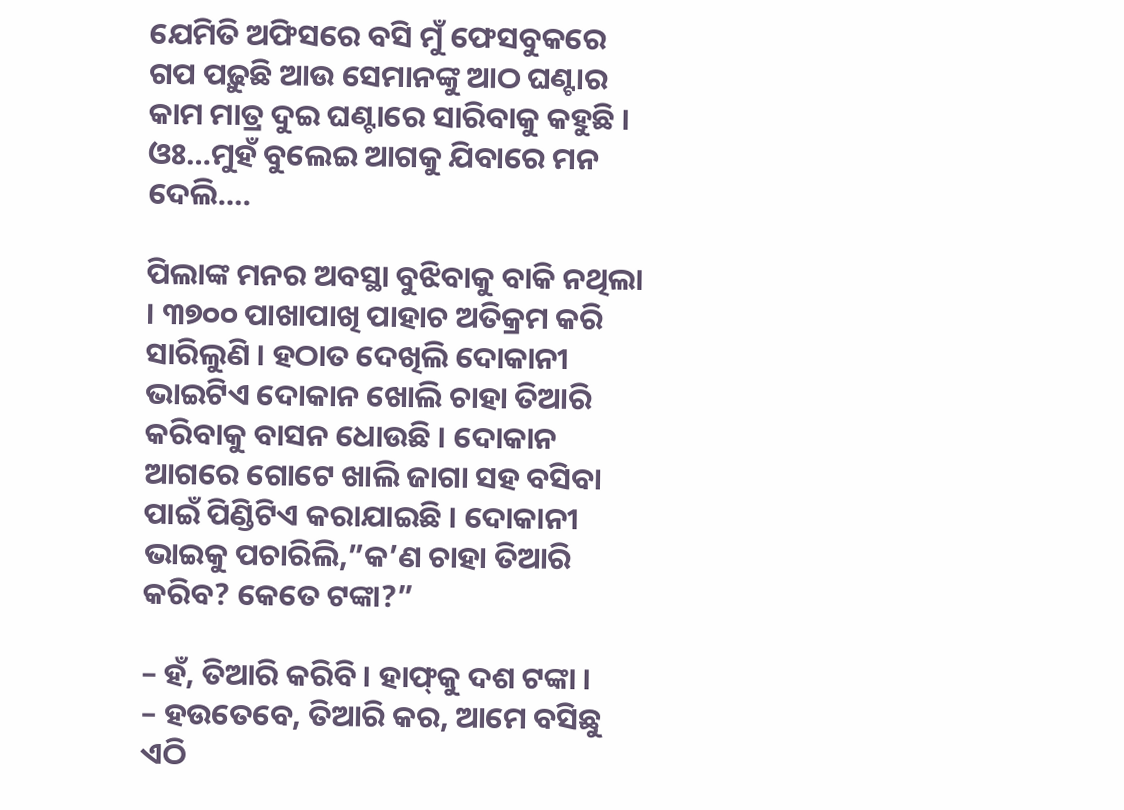ଯେମିତି ଅଫିସରେ ବସି ମୁଁ ଫେସବୁକରେ ଗପ ପଢ଼ୁଛି ଆଉ ସେମାନଙ୍କୁ ଆଠ ଘଣ୍ଟାର କାମ ମାତ୍ର ଦୁଇ ଘଣ୍ଟାରେ ସାରିବାକୁ କହୁଛି । ଓଃ…ମୁହଁ ବୁଲେଇ ଆଗକୁ ଯିବାରେ ମନ ଦେଲି….

ପିଲାଙ୍କ ମନର ଅବସ୍ଥା ବୁଝିବାକୁ ବାକି ନଥିଲା । ୩୭୦୦ ପାଖାପାଖି ପାହାଚ ଅତିକ୍ରମ କରି ସାରିଲୁଣି । ହଠାତ ଦେଖିଲି ଦୋକାନୀ ଭାଇଟିଏ ଦୋକାନ ଖୋଲି ଚାହା ତିଆରି କରିବାକୁ ବାସନ ଧୋଉଛି । ଦୋକାନ ଆଗରେ ଗୋଟେ ଖାଲି ଜାଗା ସହ ବସିବା ପାଇଁ ପିଣ୍ଡିଟିଏ କରାଯାଇଛି । ଦୋକାନୀ ଭାଇକୁ ପଚାରିଲି,”କ’ଣ ଚାହା ତିଆରି କରିବ? କେତେ ଟଙ୍କା?”

– ହଁ, ତିଆରି କରିବି । ହାଫ୍‌କୁ ଦଶ ଟଙ୍କା ।
– ହଉତେବେ, ତିଆରି କର, ଆମେ ବସିଛୁ ଏଠି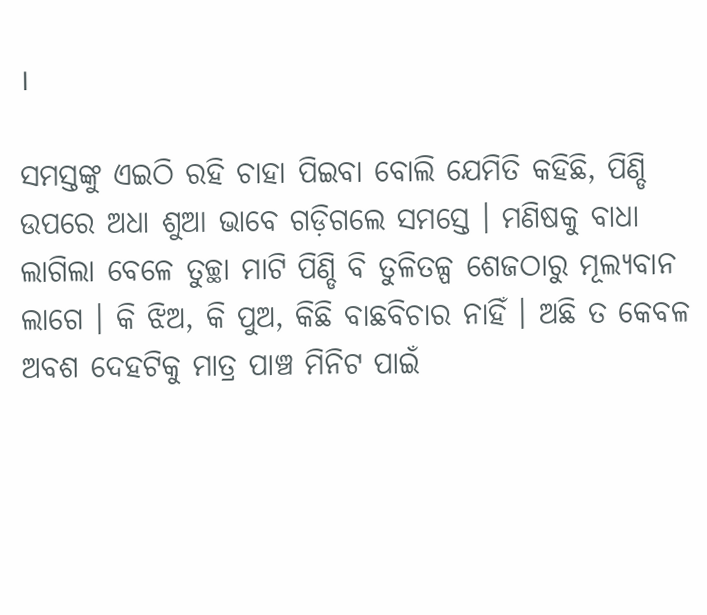।

ସମସ୍ତଙ୍କୁ ଏଇଠି ରହି ଚାହା ପିଇବା ବୋଲି ଯେମିତି କହିଛି, ପିଣ୍ଡି ଉପରେ ଅଧା ଶୁଆ ଭାବେ ଗଡ଼ିଗଲେ ସମସ୍ତେ । ମଣିଷକୁ ବାଧା ଲାଗିଲା ବେଳେ ତୁଚ୍ଛା ମାଟି ପିଣ୍ଡି ବି ତୁଳିତଳ୍ପ ଶେଜଠାରୁ ମୂଲ୍ୟବାନ ଲାଗେ । କି ଝିଅ, କି ପୁଅ, କିଛି ବାଛବିଚାର ନାହିଁ । ଅଛି ତ କେବଳ ଅବଶ ଦେହଟିକୁ ମାତ୍ର ପାଞ୍ଚ ମିନିଟ ପାଇଁ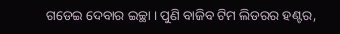ଗଡେଇ ଦେବାର ଇଚ୍ଛା । ପୁଣି ବାଜିବ ଟିମ ଲିଡରର ହଣ୍ଟର,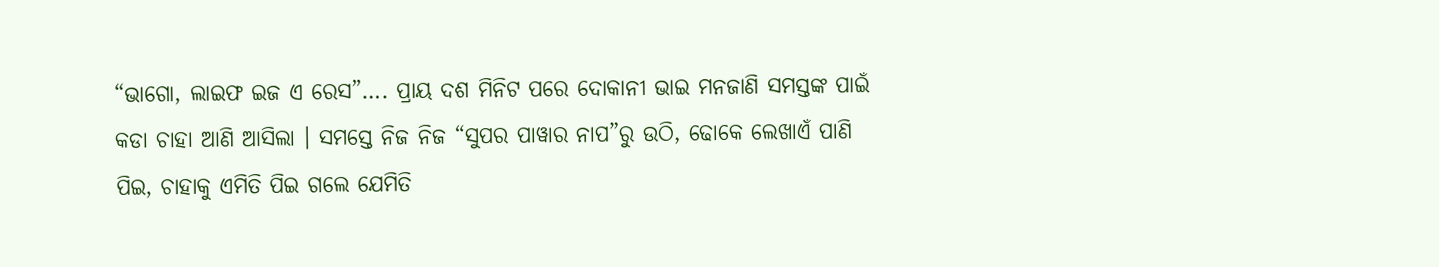“ଭାଗୋ, ଲାଇଫ ଇଜ ଏ ରେସ”…. ପ୍ରାୟ ଦଶ ମିନିଟ ପରେ ଦୋକାନୀ ଭାଇ ମନଜାଣି ସମସ୍ତଙ୍କ ପାଇଁ କଡା ଚାହା ଆଣି ଆସିଲା । ସମସ୍ତେ ନିଜ ନିଜ “ସୁପର ପାୱାର ନାପ”ରୁ ଉଠି, ଢୋକେ ଲେଖାଏଁ ପାଣି ପିଇ, ଚାହାକୁ ଏମିତି ପିଇ ଗଲେ ଯେମିତି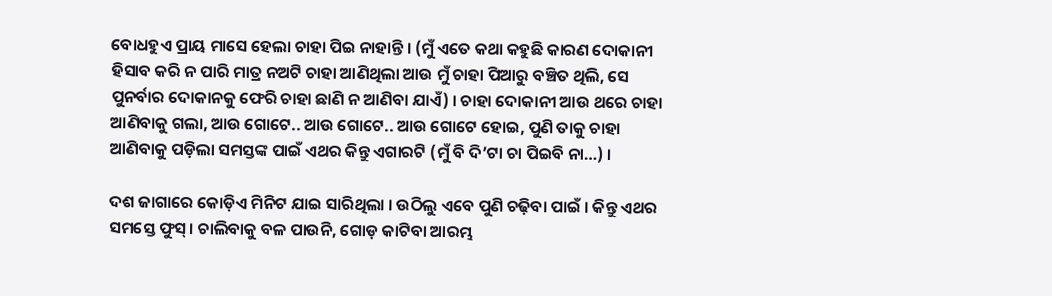ବୋଧହୁଏ ପ୍ରାୟ ମାସେ ହେଲା ଚାହା ପିଇ ନାହାନ୍ତି । (ମୁଁ ଏତେ କଥା କହୁଛି କାରଣ ଦୋକାନୀ ହିସାବ କରି ନ ପାରି ମାତ୍ର ନଅଟି ଚାହା ଆଣିଥିଲା ଆଉ ମୁଁ ଚାହା ପିଆରୁ ବଞ୍ଚିତ ଥିଲି, ସେ ପୁନର୍ବାର ଦୋକାନକୁ ଫେରି ଚାହା ଛାଣି ନ ଆଣିବା ଯାଏଁ) । ଚାହା ଦୋକାନୀ ଆଉ ଥରେ ଚାହା ଆଣିବାକୁ ଗଲା, ଆଉ ଗୋଟେ.. ଆଉ ଗୋଟେ.. ଆଉ ଗୋଟେ ହୋଇ, ପୁଣି ତାକୁ ଚାହା ଆଣିବାକୁ ପଡ଼ିଲା ସମସ୍ତଙ୍କ ପାଇଁ ଏଥର କିନ୍ତୁ ଏଗାରଟି (ମୁଁ ବି ଦି’ଟା ଚା ପିଇବି ନା…) ।

ଦଶ ଜାଗାରେ କୋଡ଼ିଏ ମିନିଟ ଯାଇ ସାରିଥିଲା । ଉଠିଲୁ ଏବେ ପୁଣି ଚଢ଼ିବା ପାଇଁ । କିନ୍ତୁ ଏଥର ସମସ୍ତେ ଫୁସ୍ । ଚାଲିବାକୁ ବଳ ପାଉନି, ଗୋଡ଼ କାଟିବା ଆରମ୍ଭ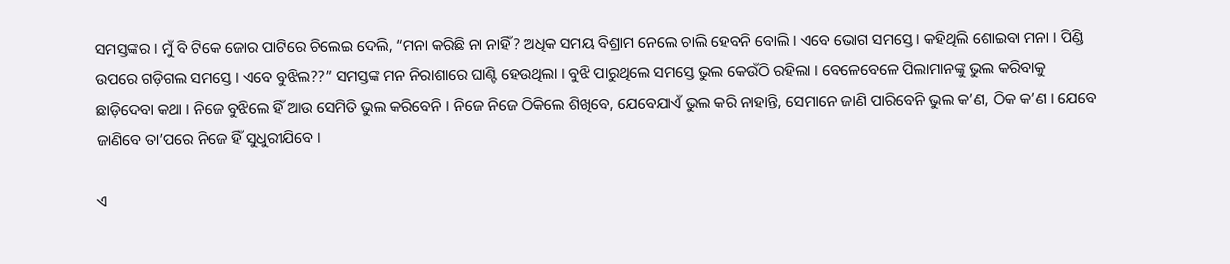ସମସ୍ତଙ୍କର । ମୁଁ ବି ଟିକେ ଜୋର ପାଟିରେ ଚିଲେଇ ଦେଲି, “ମନା କରିଛି ନା ନାହିଁ? ଅଧିକ ସମୟ ବିଶ୍ରାମ ନେଲେ ଚାଲି ହେବନି ବୋଲି । ଏବେ ଭୋଗ ସମସ୍ତେ । କହିଥିଲି ଶୋଇବା ମନା । ପିଣ୍ଡି ଉପରେ ଗଡ଼ିଗଲ ସମସ୍ତେ । ଏବେ ବୁଝିଲ??” ସମସ୍ତଙ୍କ ମନ ନିରାଶାରେ ଘାଣ୍ଟି ହେଉଥିଲା । ବୁଝି ପାରୁଥିଲେ ସମସ୍ତେ ଭୁଲ କେଉଁଠି ରହିଲା । ବେଳେବେଳେ ପିଲାମାନଙ୍କୁ ଭୁଲ କରିବାକୁ ଛାଡ଼ିଦେବା କଥା । ନିଜେ ବୁଝିଲେ ହିଁ ଆଉ ସେମିତି ଭୁଲ କରିବେନି । ନିଜେ ନିଜେ ଠିକିଲେ ଶିଖିବେ, ଯେବେଯାଏଁ ଭୁଲ କରି ନାହାନ୍ତି, ସେମାନେ ଜାଣି ପାରିବେନି ଭୁଲ କ’ଣ, ଠିକ କ’ଣ । ଯେବେ ଜାଣିବେ ତା’ପରେ ନିଜେ ହିଁ ସୁଧୁରୀଯିବେ ।

ଏ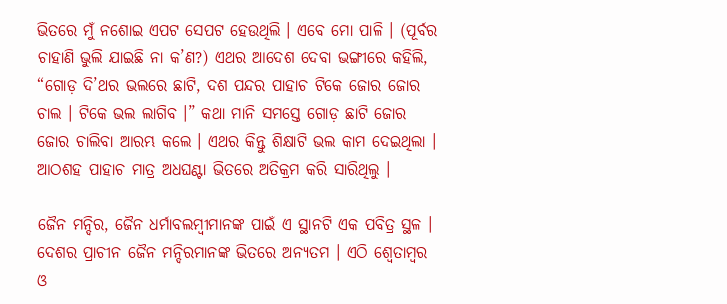ଭିତରେ ମୁଁ ନଶୋଇ ଏପଟ ସେପଟ ହେଉଥିଲି । ଏବେ ମୋ ପାଳି । (ପୂର୍ବର ଚାହାଣି ଭୁଲି ଯାଇଛି ନା କ’ଣ?) ଏଥର ଆଦେଶ ଦେବା ଭଙ୍ଗୀରେ କହିଲି, “ଗୋଡ଼ ଦି’ଥର ଭଲରେ ଛାଟି, ଦଶ ପନ୍ଦର ପାହାଚ ଟିକେ ଜୋର ଜୋର ଚାଲ । ଟିକେ ଭଲ ଲାଗିବ ।” କଥା ମାନି ସମସ୍ତେ ଗୋଡ଼ ଛାଟି ଜୋର ଜୋର ଚାଲିବା ଆରମ୍ଭ କଲେ । ଏଥର କିନ୍ତୁ ଶିକ୍ଷାଟି ଭଲ କାମ ଦେଇଥିଲା । ଆଠଶହ ପାହାଚ ମାତ୍ର ଅଧଘଣ୍ଟା ଭିତରେ ଅତିକ୍ରମ କରି ସାରିଥିଲୁ ।

ଜୈନ ମନ୍ଦିର, ଜୈନ ଧର୍ମାବଲମ୍ବୀମାନଙ୍କ ପାଇଁ ଏ ସ୍ଥାନଟି ଏକ ପବିତ୍ର ସ୍ଥଳ । ଦେଶର ପ୍ରାଚୀନ ଜୈନ ମନ୍ଦିରମାନଙ୍କ ଭିତରେ ଅନ୍ୟତମ । ଏଠି ଶ୍ୱେତାମ୍ବର ଓ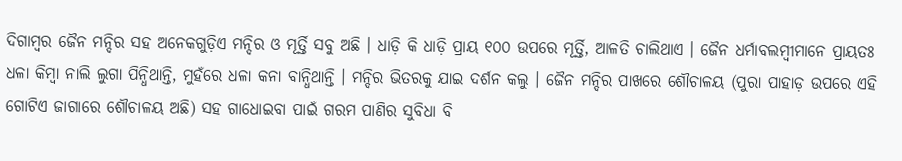ଦିଗାମ୍ବର ଜୈନ ମନ୍ଦିର ସହ ଅନେକଗୁଡ଼ିଏ ମନ୍ଦିର ଓ ମୂର୍ତ୍ତି ସବୁ ଅଛି । ଧାଡ଼ି କି ଧାଡ଼ି ପ୍ରାୟ ୧୦୦ ଉପରେ ମୂର୍ତ୍ତି, ଆଳତି ଚାଲିଥାଏ । ଜୈନ ଧର୍ମାବଲମ୍ବୀମାନେ ପ୍ରାୟତଃ ଧଳା କିମ୍ବା ନାଲି ଲୁଗା ପିନ୍ଧିଥାନ୍ତି, ମୁହଁରେ ଧଳା କନା ବାନ୍ଧିଥାନ୍ତି । ମନ୍ଦିର ଭିତରକୁ ଯାଇ ଦର୍ଶନ କଲୁ । ଜୈନ ମନ୍ଦିର ପାଖରେ ଶୌଚାଳୟ (ପୁରା ପାହାଡ଼ ଉପରେ ଏହି ଗୋଟିଏ ଜାଗାରେ ଶୌଚାଳୟ ଅଛି) ସହ ଗାଧୋଇବା ପାଇଁ ଗରମ ପାଣିର ସୁବିଧା ବି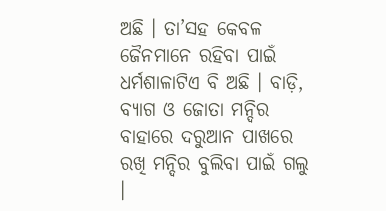ଅଛି । ତା’ସହ କେବଳ ଜୈନମାନେ ରହିବା ପାଇଁ ଧର୍ମଶାଳାଟିଏ ବି ଅଛି । ବାଡ଼ି, ବ୍ୟାଗ ଓ ଜୋତା ମନ୍ଦିର ବାହାରେ ଦରୁଆନ ପାଖରେ ରଖି ମନ୍ଦିର ବୁଲିବା ପାଇଁ ଗଲୁ ।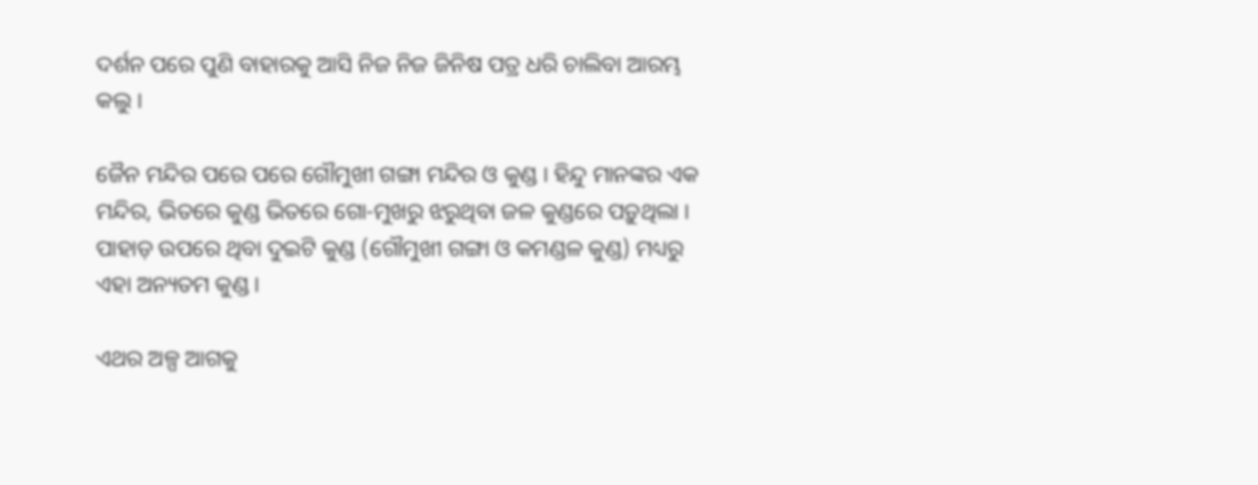ଦର୍ଶନ ପରେ ପୁଣି ବାହାରକୁ ଆସି ନିଜ ନିଜ ଜିନିଷ ପତ୍ର ଧରି ଚାଲିବା ଆରମ୍ଭ କଲୁ ।

ଜୈନ ମନ୍ଦିର ପରେ ପରେ ଗୌମୁଖୀ ଗଙ୍ଗା ମନ୍ଦିର ଓ କୁଣ୍ଡ । ହିନ୍ଦୁ ମାନଙ୍କର ଏକ ମନ୍ଦିର, ଭିତରେ କୁଣ୍ଡ ଭିତରେ ଗୋ-ମୁଖରୁ ଝରୁଥିବା ଜଳ କୁଣ୍ଡରେ ପଡ଼ୁଥିଲା । ପାହାଡ଼ ଉପରେ ଥିବା ଦୁଇଟି କୁଣ୍ଡ (ଗୌମୁଖୀ ଗଙ୍ଗା ଓ କମଣ୍ଡଳ କୁଣ୍ଡ) ମଧ୍ୟରୁ ଏହା ଅନ୍ୟତମ କୁଣ୍ଡ ।

ଏଥର ଅଳ୍ପ ଆଗକୁ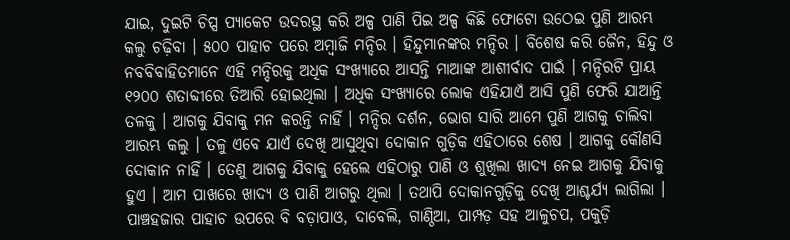ଯାଇ, ଦୁଇଟି ଚିପ୍ସ ପ୍ୟାକେଟ ଉଦରସ୍ଥ କରି ଅଳ୍ପ ପାଣି ପିଇ ଅଳ୍ପ କିଛି ଫୋଟୋ ଉଠେଇ ପୁଣି ଆରମ୍ଭ କଲୁ ଚଢ଼ିବା । ୫୦୦ ପାହାଚ ପରେ ଅମ୍ବାଜି ମନ୍ଦିର । ହିନ୍ଦୁମାନଙ୍କର ମନ୍ଦିର । ବିଶେଷ କରି ଜୈନ, ହିନ୍ଦୁ ଓ ନବବିବାହିତମାନେ ଏହି ମନ୍ଦିରକୁ ଅଧିକ ସଂଖ୍ୟାରେ ଆସନ୍ତି ମାଆଙ୍କ ଆଶୀର୍ବାଦ ପାଇଁ । ମନ୍ଦିରଟି ପ୍ରାୟ ୧୨୦୦ ଶତାବ୍ଦୀରେ ତିଆରି ହୋଇଥିଲା । ଅଧିକ ସଂଖ୍ୟାରେ ଲୋକ ଏହିଯାଏଁ ଆସି ପୁଣି ଫେରି ଯାଆନ୍ତି ତଳକୁ । ଆଗକୁ ଯିବାକୁ ମନ କରନ୍ତି ନାହିଁ । ମନ୍ଦିର ଦର୍ଶନ, ଭୋଗ ସାରି ଆମେ ପୁଣି ଆଗକୁ ଚାଲିବା ଆରମ୍ଭ କଲୁ । ତଳୁ ଏବେ ଯାଏଁ ଦେଖି ଆସୁଥିବା ଦୋକାନ ଗୁଡ଼ିକ ଏହିଠାରେ ଶେଷ । ଆଗକୁ କୌଣସି ଦୋକାନ ନାହିଁ । ତେଣୁ ଆଗକୁ ଯିବାକୁ ହେଲେ ଏହିଠାରୁ ପାଣି ଓ ଶୁଖିଲା ଖାଦ୍ୟ ନେଇ ଆଗକୁ ଯିବାକୁ ହୁଏ । ଆମ ପାଖରେ ଖାଦ୍ୟ ଓ ପାଣି ଆଗରୁ ଥିଲା । ତଥାପି ଦୋକାନଗୁଡ଼ିକୁ ଦେଖି ଆଶ୍ଚର୍ଯ୍ୟ ଲାଗିଲା । ପାଞ୍ଚହଜାର ପାହାଚ ଉପରେ ବି ବଡ଼ାପାଓ, ଦାବେଲି, ଗାଣ୍ଠିଆ, ପାମ୍ପଡ଼ ସହ ଆଳୁଚପ, ପକୁଡ଼ି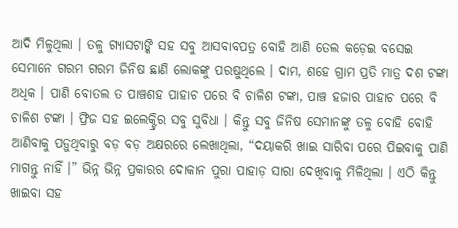ଆଦି ମିଳୁଥିଲା । ତଳୁ ଗ୍ୟାସଟାଙ୍କି ସହ ସବୁ ଆସବାବପତ୍ର ବୋହି ଆଣି ତେଲ କଡ଼େଇ ବସେଇ ସେମାନେ ଗରମ ଗରମ ଜିନିଷ ଛାଣି ଲୋକଙ୍କୁ ପରଷୁଥିଲେ । ଦାମ, ଶହେ ଗ୍ରାମ ପ୍ରତି ମାତ୍ର ଦଶ ଟଙ୍କା ଅଧିକ । ପାଣି ବୋତଲ ତ ପାଞ୍ଚଶହ ପାହାଚ ପରେ ବି ଚାଳିଶ ଟଙ୍କା, ପାଞ୍ଚ ହଜାର ପାହାଚ ପରେ ବି ଚାଳିଶ ଟଙ୍କା । ଫ୍ରିଜ ସହ ଇଲେକ୍ଟ୍ରିର ସବୁ ସୁବିଧା । କିନ୍ତୁ ସବୁ ଜିନିଷ ସେମାନଙ୍କୁ ତଳୁ ବୋହି ବୋହି ଆଣିବାକୁ ପଡ଼ୁଥିବାରୁ ବଡ଼ ବଡ଼ ଅକ୍ଷରରେ ଲେଖାଥିଲା, “ଦୟାକରି ଖାଇ ସାରିବା ପରେ ପିଇବାକୁ ପାଣି ମାଗନ୍ତୁ ନାହିଁ ।” ଭିନ୍ନ ଭିନ୍ନ ପ୍ରକାରର ଦୋକାନ ପୁରା ପାହାଡ଼ ସାରା ଦେଖିବାକୁ ମିଳିଥିଲା । ଏଠି କିନ୍ତୁ ଖାଇବା ସହ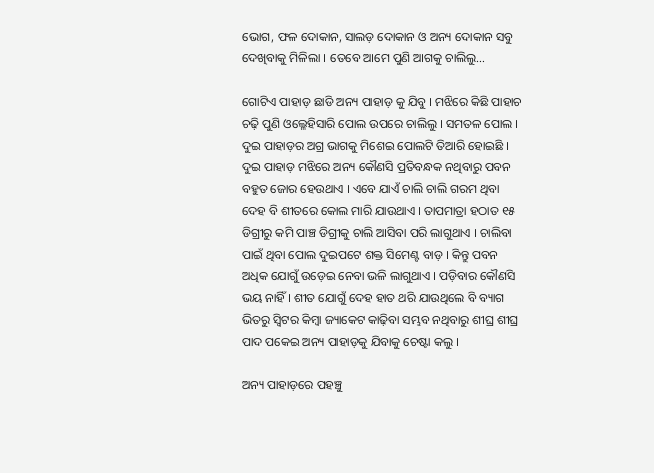ଭୋଗ, ଫଳ ଦୋକାନ, ସାଲଡ଼ ଦୋକାନ ଓ ଅନ୍ୟ ଦୋକାନ ସବୁ ଦେଖିବାକୁ ମିଳିଲା । ତେବେ ଆମେ ପୁଣି ଆଗକୁ ଚାଲିଲୁ…

ଗୋଟିଏ ପାହାଡ଼ ଛାଡି ଅନ୍ୟ ପାହାଡ଼ କୁ ଯିବୁ । ମଝିରେ କିଛି ପାହାଚ ଚଢ଼ି ପୁଣି ଓଲ୍ଳେହିସାରି ପୋଲ ଉପରେ ଚାଲିଲୁ । ସମତଳ ପୋଲ । ଦୁଇ ପାହାଡ଼ର ଅଗ୍ର ଭାଗକୁ ମିଶେଇ ପୋଲଟି ତିଆରି ହୋଇଛି । ଦୁଇ ପାହାଡ଼ ମଝିରେ ଅନ୍ୟ କୌଣସି ପ୍ରତିବନ୍ଧକ ନଥିବାରୁ ପବନ ବହୁତ ଜୋର ହେଉଥାଏ । ଏବେ ଯାଏଁ ଚାଲି ଚାଲି ଗରମ ଥିବା ଦେହ ବି ଶୀତରେ କୋଲ ମାରି ଯାଉଥାଏ । ତାପମାତ୍ରା ହଠାତ ୧୫ ଡିଗ୍ରୀରୁ କମି ପାଞ୍ଚ ଡିଗ୍ରୀକୁ ଚାଲି ଆସିବା ପରି ଲାଗୁଥାଏ । ଚାଲିବା ପାଇଁ ଥିବା ପୋଲ ଦୁଇପଟେ ଶକ୍ତ ସିମେଣ୍ଟ ବାଡ଼ । କିନ୍ତୁ ପବନ ଅଧିକ ଯୋଗୁଁ ଉଡ଼େଇ ନେବା ଭଳି ଲାଗୁଥାଏ । ପଡ଼ିବାର କୌଣସି ଭୟ ନାହିଁ । ଶୀତ ଯୋଗୁଁ ଦେହ ହାତ ଥରି ଯାଉଥିଲେ ବି ବ୍ୟାଗ ଭିତରୁ ସ୍ୱିଟର କିମ୍ବା ଜ୍ୟାକେଟ କାଢ଼ିବା ସମ୍ଭବ ନଥିବାରୁ ଶୀଘ୍ର ଶୀଘ୍ର ପାଦ ପକେଇ ଅନ୍ୟ ପାହାଡ଼କୁ ଯିବାକୁ ଚେଷ୍ଟା କଲୁ ।

ଅନ୍ୟ ପାହାଡ଼ରେ ପହଞ୍ଚୁ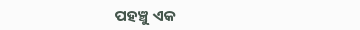ପହଞ୍ଚୁ ଏକ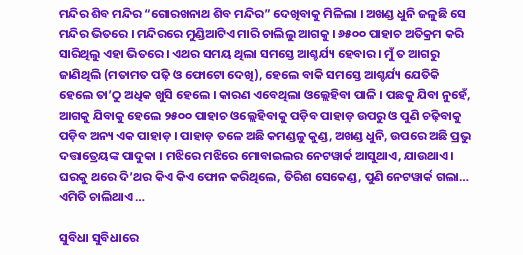ମନ୍ଦିର ଶିବ ମନ୍ଦିର “ଗୋରଖନାଥ ଶିବ ମନ୍ଦିର” ଦେଖିବାକୁ ମିଳିଲା । ଅଖଣ୍ଡ ଧୁନି ଜଳୁଛି ସେ ମନ୍ଦିର ଭିତରେ । ମନ୍ଦିରରେ ମୁଣ୍ଡିଆଟିଏ ମାରି ଚାଲିଲୁ ଆଗକୁ । ୬୫୦୦ ପାହାଚ ଅତିକ୍ରମ କରି ସାରିଥିଲୁ ଏହା ଭିତରେ । ଏଥର ସମୟ ଥିଲା ସମସ୍ତେ ଆଶ୍ଚର୍ଯ୍ୟ ହେବାର । ମୁଁ ତ ଆଗରୁ ଜାଣିଥିଲି (ମତାମତ ପଢ଼ି ଓ ଫୋଟୋ ଦେଖି), ହେଲେ ବାକି ସମସ୍ତେ ଆଶ୍ଚର୍ଯ୍ୟ ଯେତିକି ହେଲେ ତା’ଠୁ ଅଧିକ ଖୁସି ହେଲେ । କାରଣ ଏବେଥିଲା ଓଲ୍ଲେହିବା ପାଳି । ପଛକୁ ଯିବା ନୁହେଁ, ଆଗକୁ ଯିବାକୁ ହେଲେ ୨୫୦୦ ପାହାଚ ଓଲ୍ଲେହିବାକୁ ପଡ଼ିବ ପାହାଡ଼ ଉପରୁ ଓ ପୁଣି ଚଢ଼ିବାକୁ ପଡ଼ିବ ଅନ୍ୟ ଏକ ପାହାଡ଼ । ପାହାଡ଼ ତଳେ ଅଛି କମଣ୍ଡଳୁ କୁଣ୍ଡ, ଅଖଣ୍ଡ ଧୁନି, ଉପରେ ଅଛି ପ୍ରଭୁ ଦତ୍ତାତ୍ରେୟଙ୍କ ପାଦୁକା । ମଝିରେ ମଝିରେ ମୋବାଇଲର ନେଟୱାର୍କ ଆସୁଥାଏ, ଯାଉଥାଏ । ଘରକୁ ଥରେ ଦି’ଥର କିଏ କିଏ ଫୋନ କରିଥିଲେ, ତିରିଶ ସେକେଣ୍ଡ, ପୁଣି ନେଟୱାର୍କ ଗଲା… ଏମିତି ଚାଲିଥାଏ …

ସୁବିଧା ସୁବିଧାରେ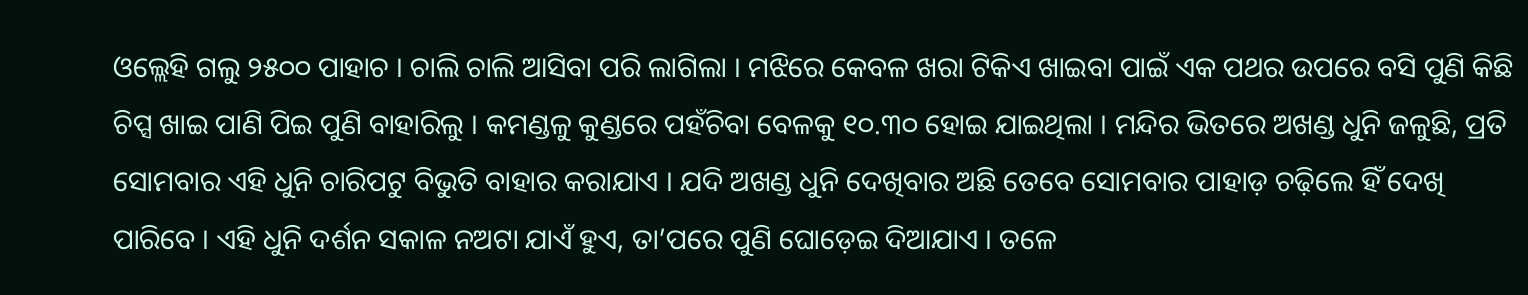ଓଲ୍ଲେହି ଗଲୁ ୨୫୦୦ ପାହାଚ । ଚାଲି ଚାଲି ଆସିବା ପରି ଲାଗିଲା । ମଝିରେ କେବଳ ଖରା ଟିକିଏ ଖାଇବା ପାଇଁ ଏକ ପଥର ଉପରେ ବସି ପୁଣି କିଛି ଚିପ୍ସ ଖାଇ ପାଣି ପିଇ ପୁଣି ବାହାରିଲୁ । କମଣ୍ଡଳୁ କୁଣ୍ଡରେ ପହଁଚିବା ବେଳକୁ ୧୦.୩୦ ହୋଇ ଯାଇଥିଲା । ମନ୍ଦିର ଭିତରେ ଅଖଣ୍ଡ ଧୁନି ଜଳୁଛି, ପ୍ରତି ସୋମବାର ଏହି ଧୁନି ଚାରିପଟୁ ବିଭୁତି ବାହାର କରାଯାଏ । ଯଦି ଅଖଣ୍ଡ ଧୁନି ଦେଖିବାର ଅଛି ତେବେ ସୋମବାର ପାହାଡ଼ ଚଢ଼ିଲେ ହିଁ ଦେଖି ପାରିବେ । ଏହି ଧୁନି ଦର୍ଶନ ସକାଳ ନଅଟା ଯାଏଁ ହୁଏ, ତା’ପରେ ପୁଣି ଘୋଡ଼େଇ ଦିଆଯାଏ । ତଳେ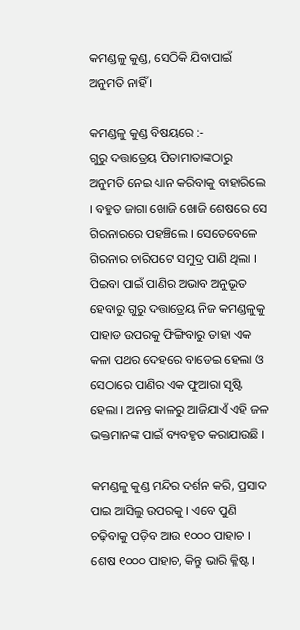କମଣ୍ଡଳୁ କୁଣ୍ଡ, ସେଠିକି ଯିବାପାଇଁ ଅନୁମତି ନାହିଁ ।

କମଣ୍ଡଳୁ କୁଣ୍ଡ ବିଷୟରେ :-
ଗୁରୁ ଦତ୍ତାତ୍ରେୟ ପିତାମାତାଙ୍କଠାରୁ ଅନୁମତି ନେଇ ଧ୍ୟାନ କରିବାକୁ ବାହାରିଲେ । ବହୁତ ଜାଗା ଖୋଜି ଖୋଜି ଶେଷରେ ସେ ଗିରନାରରେ ପହଞ୍ଚିଲେ । ସେତେବେଳେ ଗିରନାର ଚାରିପଟେ ସମୁଦ୍ର ପାଣି ଥିଲା । ପିଇବା ପାଇଁ ପାଣିର ଅଭାବ ଅନୁଭୂତ ହେବାରୁ ଗୁରୁ ଦତ୍ତାତ୍ରେୟ ନିଜ କମଣ୍ଡଳୁକୁ ପାହାଡ ଉପରକୁ ଫିଙ୍ଗିବାରୁ ତାହା ଏକ କଳା ପଥର ଦେହରେ ବାଡେଇ ହେଲା ଓ ସେଠାରେ ପାଣିର ଏକ ଫୁଆରା ସୃଷ୍ଟି ହେଲା । ଅନନ୍ତ କାଳରୁ ଆଜିଯାଏଁ ଏହି ଜଳ ଭକ୍ତମାନଙ୍କ ପାଇଁ ବ୍ୟବହୃତ କରାଯାଉଛି ।

କମଣ୍ଡଳୁ କୁଣ୍ଡ ମନ୍ଦିର ଦର୍ଶନ କରି, ପ୍ରସାଦ ପାଇ ଆସିଲୁ ଉପରକୁ । ଏବେ ପୁଣି ଚଢ଼ିବାକୁ ପଡ଼ିବ ଆଉ ୧୦୦୦ ପାହାଚ । ଶେଷ ୧୦୦୦ ପାହାଚ, କିନ୍ତୁ ଭାରି କ୍ଳିଷ୍ଟ ।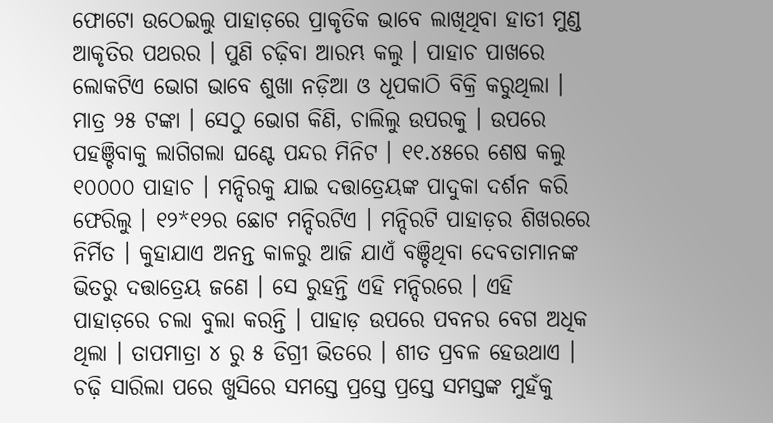ଫୋଟୋ ଉଠେଇଲୁ ପାହାଡ଼ରେ ପ୍ରାକୃତିକ ଭାବେ ଲାଖିଥିବା ହାତୀ ମୁଣ୍ଡ ଆକୃତିର ପଥରର । ପୁଣି ଚଢ଼ିବା ଆରମ୍ଭ କଲୁ । ପାହାଚ ପାଖରେ ଲୋକଟିଏ ଭୋଗ ଭାବେ ଶୁଖା ନଡ଼ିଆ ଓ ଧୂପକାଠି ବିକ୍ରି କରୁଥିଲା । ମାତ୍ର ୨୫ ଟଙ୍କା । ସେଠୁ ଭୋଗ କିଣି, ଚାଲିଲୁ ଉପରକୁ । ଉପରେ ପହଞ୍ଚିବାକୁ ଲାଗିଗଲା ଘଣ୍ଟେ ପନ୍ଦର ମିନିଟ । ୧୧.୪୫ରେ ଶେଷ କଲୁ ୧୦୦୦୦ ପାହାଚ । ମନ୍ଦିରକୁ ଯାଇ ଦତ୍ତାତ୍ରେୟଙ୍କ ପାଦୁକା ଦର୍ଶନ କରି ଫେରିଲୁ । ୧୨*୧୨ର ଛୋଟ ମନ୍ଦିରଟିଏ । ମନ୍ଦିରଟି ପାହାଡ଼ର ଶିଖରରେ ନିର୍ମିତ । କୁହାଯାଏ ଅନନ୍ତ କାଳରୁ ଆଜି ଯାଏଁ ବଞ୍ଚିଥିବା ଦେବତାମାନଙ୍କ ଭିତରୁ ଦତ୍ତାତ୍ରେୟ ଜଣେ । ସେ ରୁହନ୍ତି ଏହି ମନ୍ଦିରରେ । ଏହି ପାହାଡ଼ରେ ଚଲା ବୁଲା କରନ୍ତି । ପାହାଡ଼ ଉପରେ ପବନର ବେଗ ଅଧିକ ଥିଲା । ତାପମାତ୍ରା ୪ ରୁ ୫ ଡିଗ୍ରୀ ଭିତରେ । ଶୀତ ପ୍ରବଳ ହେଉଥାଏ । ଚଢ଼ି ସାରିଲା ପରେ ଖୁସିରେ ସମସ୍ତେ ପ୍ରସ୍ତେ ପ୍ରସ୍ତେ ସମସ୍ତଙ୍କ ମୁହଁକୁ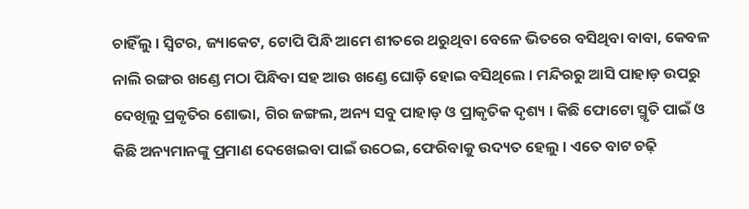ଚାହିଁଲୁ । ସ୍ୱିଟର, ଜ୍ୟାକେଟ, ଟୋପି ପିନ୍ଧି ଆମେ ଶୀତରେ ଥରୁଥିବା ବେଳେ ଭିତରେ ବସିଥିବା ବାବା, କେବଳ ନାଲି ରଙ୍ଗର ଖଣ୍ଡେ ମଠା ପିନ୍ଧିବା ସହ ଆଉ ଖଣ୍ଡେ ଘୋଡ଼ି ହୋଇ ବସିଥିଲେ । ମନ୍ଦିରରୁ ଆସି ପାହାଡ଼ ଉପରୁ ଦେଖିଲୁ ପ୍ରକୃତିର ଶୋଭା, ଗିର ଜଙ୍ଗଲ, ଅନ୍ୟ ସବୁ ପାହାଡ଼ ଓ ପ୍ରାକୃତିକ ଦୃଶ୍ୟ । କିଛି ଫୋଟୋ ସ୍ମୃତି ପାଇଁ ଓ କିଛି ଅନ୍ୟମାନଙ୍କୁ ପ୍ରମାଣ ଦେଖେଇବା ପାଇଁ ଉଠେଇ, ଫେରିବାକୁ ଉଦ୍ୟତ ହେଲୁ । ଏତେ ବାଟ ଚଢ଼ି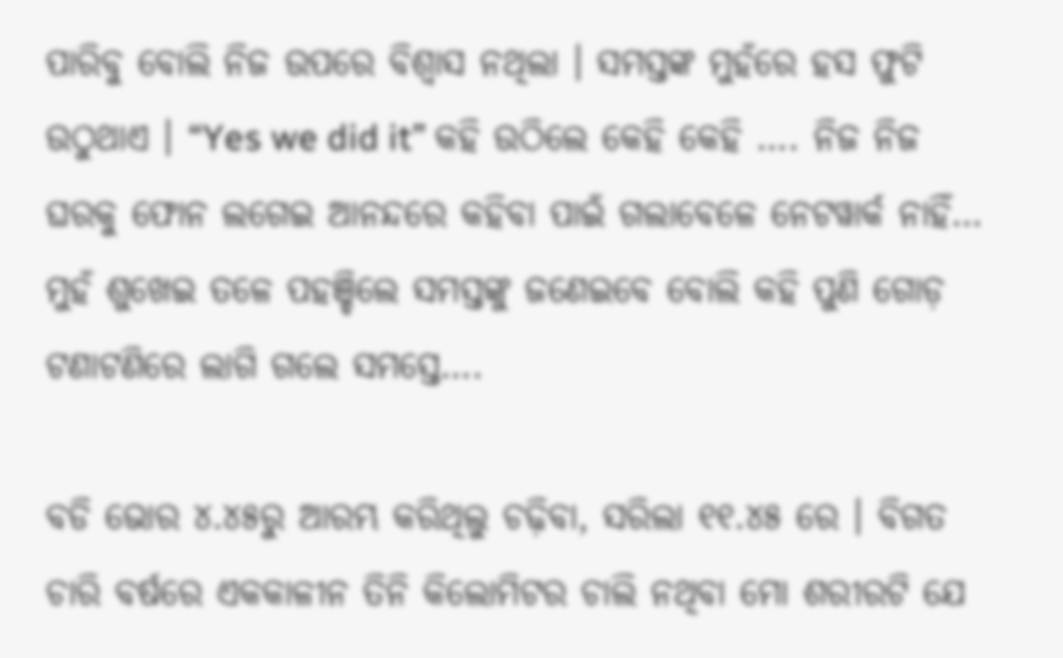ପାରିବୁ ବୋଲି ନିଜ ଉପରେ ବିଶ୍ୱାସ ନଥିଲା । ସମସ୍ତଙ୍କ ମୁହଁରେ ହସ ଫୁଟି ଉଠୁଥାଏ । “Yes we did it” କହି ଉଠିଲେ କେହି କେହି …. ନିଜ ନିଜ ଘରକୁ ଫୋନ ଲଗେଇ ଆନନ୍ଦରେ କହିବା ପାଇଁ ଗଲାବେଳେ ନେଟୱାର୍କ ନାହିଁ… ମୁହଁ ଶୁଖେଇ ତଳେ ପହଞ୍ଚିଲେ ସମସ୍ତଙ୍କୁ ଜଣେଇବେ ବୋଲି କହି ପୁଣି ଗୋଡ଼ ଟଣାଟଣିରେ ଲାଗି ଗଲେ ସମସ୍ତେ….

ବଡି ଭୋର ୪.୪୫ରୁ ଆରମ୍ଭ କରିଥିଲୁ ଚଢ଼ିବା, ସରିଲା ୧୧.୪୫ ରେ । ବିଗତ ଚାରି ବର୍ଷରେ ଏକକାଳୀନ ତିନି କିଲୋମିଟର ଚାଲି ନଥିବା ମୋ ଶରୀରଟି ଯେ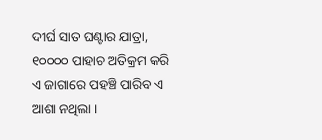ଦୀର୍ଘ ସାତ ଘଣ୍ଟାର ଯାତ୍ରା, ୧୦୦୦୦ ପାହାଚ ଅତିକ୍ରମ କରି ଏ ଜାଗାରେ ପହଞ୍ଚି ପାରିବ ଏ ଆଶା ନଥିଲା ।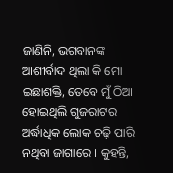ଜାଣିନି, ଭଗବାନଙ୍କ ଆଶୀର୍ବାଦ ଥିଲା କି ମୋ ଇଛାଶକ୍ତି, ତେବେ ମୁଁ ଠିଆ ହୋଇଥିଲି ଗୁଜରାଟର ଅର୍ଦ୍ଧାଧିକ ଲୋକ ଚଢ଼ି ପାରି ନଥିବା ଜାଗାରେ । କୁହନ୍ତି,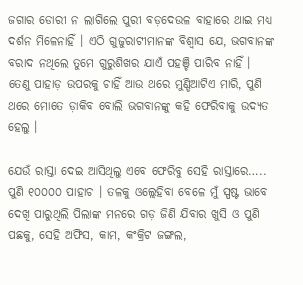ଜଗାର ଡୋରୀ ନ ଲାଗିଲେ ପୁରୀ ବଡ଼ଦେଉଳ ବାହାରେ ଥାଇ ମଧ୍ୟ ଦର୍ଶନ ମିଳେନାହିଁ । ଏଠି ଗୁଜୁରାଟୀମାନଙ୍କ ବିଶ୍ବାସ ଯେ, ଭଗବାନଙ୍କ ବରାଦ ନଥିଲେ ତୁମେ ଗୁରୁଶିଖର ଯାଏଁ ପହଞ୍ଚି ପାରିବ ନାହିଁ । ତେଣୁ ପାହାଡ଼ ଉପରକୁ ଚାହିଁ ଆଉ ଥରେ ମୁଣ୍ଡିଆଟିଏ ମାରି, ପୁଣି ଥରେ ମୋତେ ଡ଼ାକିବ ବୋଲି ଭଗବାନଙ୍କୁ କହି ଫେରିବାକୁ ଉଦ୍ୟତ ହେଲୁ ।

ଯେଉଁ ରାସ୍ତା ଦେଇ ଆସିଥିଲୁ ଏବେ ଫେରିବୁ ସେହି ରାସ୍ତାରେ….. ପୁଣି ୧୦୦୦୦ ପାହାଚ । ତଳକୁ ଓଲ୍ଲେହିବା ବେଳେ ମୁଁ ସ୍ପଷ୍ଟ ଭାବେ ଦେଖି ପାରୁଥିଲି ପିଲାଙ୍କ ମନରେ ଗଡ଼ ଜିଣି ଯିବାର ଖୁସି ଓ ପୁଣି ପଛକୁ, ସେହି ଅଫିସ, କାମ, କଂକ୍ରିଟ ଜଙ୍ଗଲ,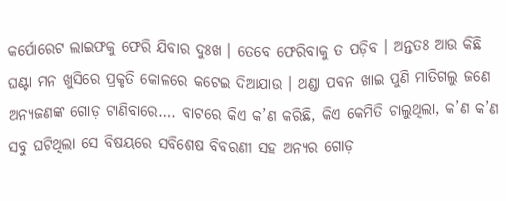କର୍ପୋରେଟ ଲାଇଫକୁ ଫେରି ଯିବାର ଦୁଃଖ । ତେବେ ଫେରିବାକୁ ତ ପଡ଼ିବ । ଅନ୍ତତଃ ଆଉ କିଛି ଘଣ୍ଟା ମନ ଖୁସିରେ ପ୍ରକୃତି କୋଳରେ କଟେଇ ଦିଆଯାଉ । ଥଣ୍ଡା ପବନ ଖାଇ ପୁଣି ମାତିଗଲୁ ଜଣେ ଅନ୍ୟଜଣଙ୍କ ଗୋଡ଼ ଟାଣିବାରେ…. ବାଟରେ କିଏ କ’ଣ କରିଛି, କିଏ କେମିତି ଚାଲୁଥିଲା, କ’ଣ କ’ଣ ସବୁ ଘଟିଥିଲା ସେ ବିଷୟରେ ସବିଶେଷ ବିବରଣୀ ସହ ଅନ୍ୟର ଗୋଡ଼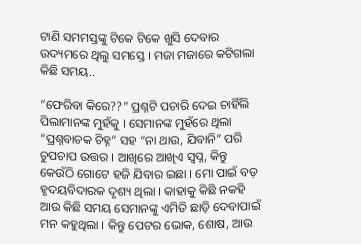ଟାଣି ସମମସ୍ତଙ୍କୁ ଟିକେ ଟିକେ ଖୁସି ଦେବାର ଉଦ୍ୟମରେ ଥିଲୁ ସମସ୍ତେ । ମଜା ମଜାରେ କଟିଗଲା କିଛି ସମୟ..

“ଫେରିବା କିରେ??” ପ୍ରଶ୍ନଟି ପଚାରି ଦେଇ ଚାହିଁଲି ପିଲାମାନଙ୍କ ମୁହଁକୁ । ସେମାନଙ୍କ ମୁହଁରେ ଥିଲା “ପ୍ରଶ୍ନବାଚକ ଚିହ୍ନ” ସହ “ନା ଥାଉ, ଯିବାନି” ପରି ଚୁପଚାପ ଉତ୍ତର । ଆଖିରେ ଆଖିଏ ସ୍ବପ୍ନ, କିନ୍ତୁ କେଉଁଠି ଗୋଟେ ହଜି ଯିବାର ଇଛା । ମୋ ପାଇଁ ବଡ଼ ହୃଦୟବିଦାରକ ଦୃଶ୍ୟ ଥିଲା । କାହାକୁ କିଛି ନକହି ଆଉ କିଛି ସମୟ ସେମାନଙ୍କୁ ଏମିତି ଛାଡ଼ି ଦେବାପାଇଁ ମନ କହୁଥିଲା । କିନ୍ତୁ ପେଟର ଭୋକ, ଶୋଷ, ଆଉ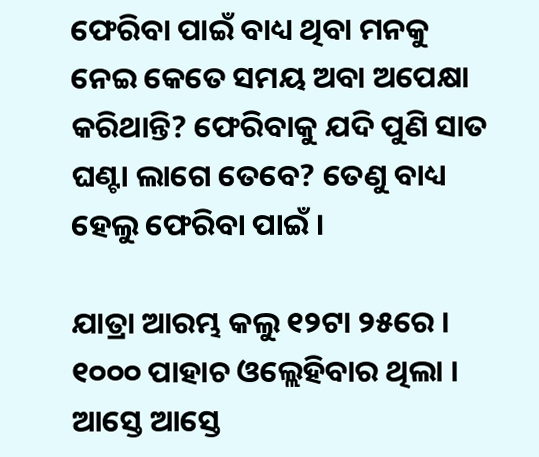ଫେରିବା ପାଇଁ ବାଧ୍ୟ ଥିବା ମନକୁ ନେଇ କେତେ ସମୟ ଅବା ଅପେକ୍ଷା କରିଥାନ୍ତି? ଫେରିବାକୁ ଯଦି ପୁଣି ସାତ ଘଣ୍ଟା ଲାଗେ ତେବେ? ତେଣୁ ବାଧ୍ୟ ହେଲୁ ଫେରିବା ପାଇଁ ।

ଯାତ୍ରା ଆରମ୍ଭ କଲୁ ୧୨ଟା ୨୫ରେ । ୧୦୦୦ ପାହାଚ ଓଲ୍ଲେହିବାର ଥିଲା । ଆସ୍ତେ ଆସ୍ତେ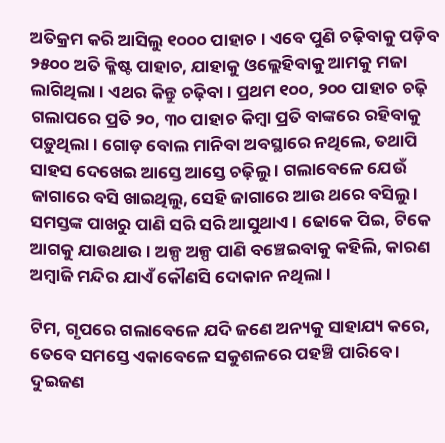ଅତିକ୍ରମ କରି ଆସିଲୁ ୧୦୦୦ ପାହାଚ । ଏବେ ପୁଣି ଚଢ଼ିବାକୁ ପଡ଼ିବ ୨୫୦୦ ଅତି କ୍ଳିଷ୍ଟ ପାହାଚ, ଯାହାକୁ ଓଲ୍ଲେହିବାକୁ ଆମକୁ ମଜା ଲାଗିଥିଲା । ଏଥର କିନ୍ତୁ ଚଢ଼ିବା । ପ୍ରଥମ ୧୦୦, ୨୦୦ ପାହାଚ ଚଢ଼ି ଗଲାପରେ ପ୍ରତି ୨୦, ୩୦ ପାହାଚ କିମ୍ବା ପ୍ରତି ବାଙ୍କରେ ରହିବାକୁ ପଡ଼ୁଥିଲା । ଗୋଡ଼ ବୋଲ ମାନିବା ଅବସ୍ଥାରେ ନଥିଲେ, ତଥାପି ସାହସ ଦେଖେଇ ଆସ୍ତେ ଆସ୍ତେ ଚଢ଼ିଲୁ । ଗଲାବେଳେ ଯେଉଁ ଜାଗାରେ ବସି ଖାଇଥିଲୁ, ସେହି ଜାଗାରେ ଆଉ ଥରେ ବସିଲୁ । ସମସ୍ତଙ୍କ ପାଖରୁ ପାଣି ସରି ସରି ଆସୁଥାଏ । ଢୋକେ ପିଇ, ଟିକେ ଆଗକୁ ଯାଉଥାଉ । ଅଳ୍ପ ଅଳ୍ପ ପାଣି ବଞ୍ଚେଇବାକୁ କହିଲି, କାରଣ ଅମ୍ବାଜି ମନ୍ଦିର ଯାଏଁ କୌଣସି ଦୋକାନ ନଥିଲା ।

ଟିମ, ଗୃପରେ ଗଲାବେଳେ ଯଦି ଜଣେ ଅନ୍ୟକୁ ସାହାଯ୍ୟ କରେ, ତେବେ ସମସ୍ତେ ଏକାବେଳେ ସକୁଶଳରେ ପହଞ୍ଚି ପାରିବେ । ଦୁଇଜଣ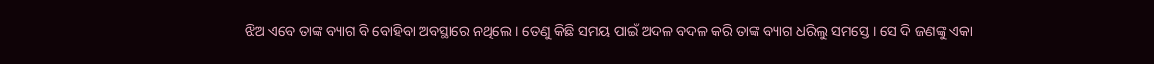ଝିଅ ଏବେ ତାଙ୍କ ବ୍ୟାଗ ବି ବୋହିବା ଅବସ୍ଥାରେ ନଥିଲେ । ତେଣୁ କିଛି ସମୟ ପାଇଁ ଅଦଳ ବଦଳ କରି ତାଙ୍କ ବ୍ୟାଗ ଧରିଲୁ ସମସ୍ତେ । ସେ ଦି ଜଣଙ୍କୁ ଏକା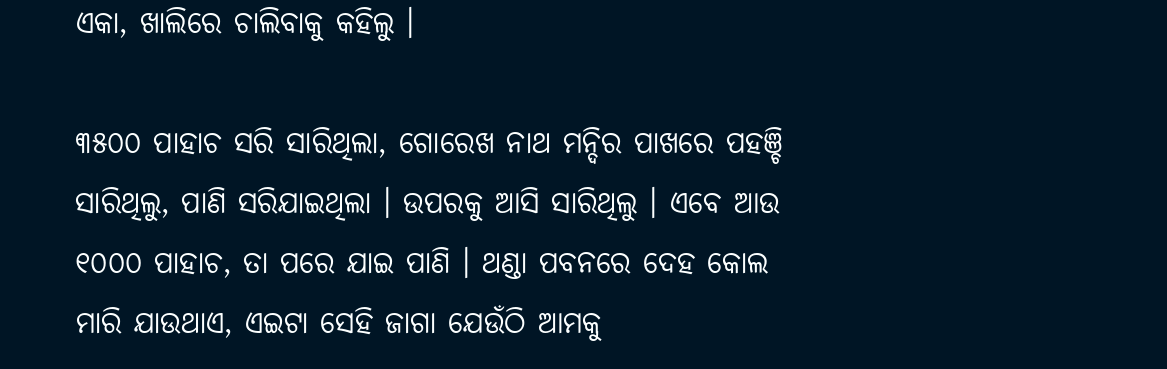ଏକା, ଖାଲିରେ ଚାଲିବାକୁ କହିଲୁ ।

୩୫୦୦ ପାହାଚ ସରି ସାରିଥିଲା, ଗୋରେଖ ନାଥ ମନ୍ଦିର ପାଖରେ ପହଞ୍ଚି ସାରିଥିଲୁ, ପାଣି ସରିଯାଇଥିଲା । ଉପରକୁ ଆସି ସାରିଥିଲୁ । ଏବେ ଆଉ ୧୦୦୦ ପାହାଚ, ତା ପରେ ଯାଇ ପାଣି । ଥଣ୍ଡା ପବନରେ ଦେହ କୋଲ ମାରି ଯାଉଥାଏ, ଏଇଟା ସେହି ଜାଗା ଯେଉଁଠି ଆମକୁ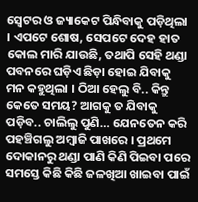ସ୍ଵେଟର ଓ ଜ୍ୟାକେଟ ପିନ୍ଧିବାକୁ ପଡ଼ିଥିଲା । ଏପଟେ ଶୋଷ, ସେପଟେ ଦେହ ହାତ କୋଲ ମାରି ଯାଉଛି, ତଥାପି ସେହି ଥଣ୍ଡା ପବନରେ ଘଡ଼ିଏ ଛିଡ଼ା ହୋଇ ଯିବାକୁ ମନ କହୁଥିଲା । ଠିଆ ହେଲୁ ବି.. କିନ୍ତୁ କେତେ ସମୟ? ଆଗକୁ ତ ଯିବାକୁ ପଡ଼ିବ.. ଚାଲିଲୁ ପୁଣି… ଯେନତେନ କରି ପହଞ୍ଚିଗଲୁ ଅମ୍ବାଜି ପାଖରେ । ପ୍ରଥମେ ଦୋକାନରୁ ଥଣ୍ଡା ପାଣି କିଣି ପିଇବା ପରେ ସମସ୍ତେ କିଛି କିଛି ଜଳଖିଆ ଖାଇବା ପାଇଁ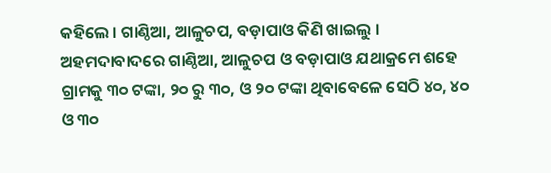କହିଲେ । ଗାଣ୍ଠିଆ, ଆଳୁଚପ, ବଡ଼ାପାଓ କିଣି ଖାଇଲୁ । ଅହମଦାବାଦରେ ଗାଣ୍ଠିଆ, ଆଳୁଚପ ଓ ବଡ଼ାପାଓ ଯଥାକ୍ରମେ ଶହେ ଗ୍ରାମକୁ ୩୦ ଟଙ୍କା, ୨୦ ରୁ ୩୦, ଓ ୨୦ ଟଙ୍କା ଥିବାବେଳେ ସେଠି ୪୦, ୪୦ ଓ ୩୦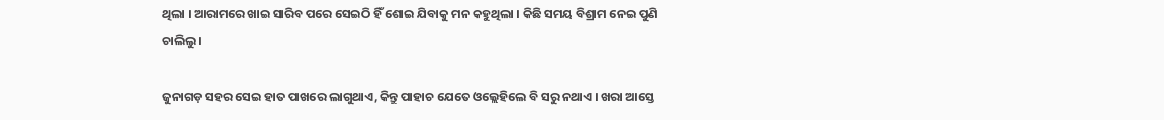ଥିଲା । ଆରାମରେ ଖାଇ ସାରିବ ପରେ ସେଇଠି ହିଁ ଶୋଇ ଯିବାକୁ ମନ କହୁଥିଲା । କିଛି ସମୟ ବିଶ୍ରାମ ନେଇ ପୁଣି ଚାଲିଲୁ ।

ଜୁନାଗଡ଼ ସହର ସେଇ ହାତ ପାଖରେ ଲାଗୁଥାଏ, କିନ୍ତୁ ପାହାଚ ଯେତେ ଓଲ୍ଲେହିଲେ ବି ସରୁ ନଥାଏ । ଖରା ଆସ୍ତେ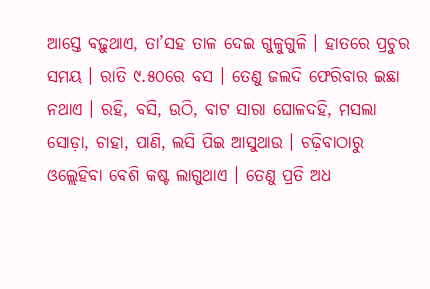ଆସ୍ତେ ବଢ଼ୁଥାଏ, ତା’ସହ ତାଳ ଦେଇ ଗୁଳୁଗୁଳି । ହାତରେ ପ୍ରଚୁର ସମୟ । ରାତି ୯.୫୦ରେ ବସ । ତେଣୁ ଜଲଦି ଫେରିବାର ଇଛା ନଥାଏ । ରହି, ବସି, ଉଠି, ବାଟ ସାରା ଘୋଳଦହି, ମସଲା ସୋଡ଼ା, ଚାହା, ପାଣି, ଲସି ପିଇ ଆସୁଥାଉ । ଚଢ଼ିବାଠାରୁ ଓଲ୍ଲେହିବା ବେଶି କଷ୍ଟ ଲାଗୁଥାଏ । ତେଣୁ ପ୍ରତି ଅଧ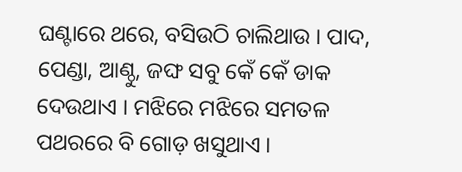ଘଣ୍ଟାରେ ଥରେ, ବସିଉଠି ଚାଲିଥାଉ । ପାଦ, ପେଣ୍ଡା, ଆଣ୍ଠୁ, ଜଙ୍ଘ ସବୁ କେଁ କେଁ ଡାକ ଦେଉଥାଏ । ମଝିରେ ମଝିରେ ସମତଳ ପଥରରେ ବି ଗୋଡ଼ ଖସୁଥାଏ ।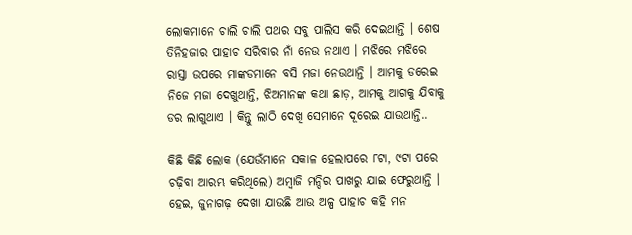ଲୋକମାନେ ଚାଲି ଚାଲି ପଥର ସବୁ ପାଲିସ କରି ଦେଇଥାନ୍ତି । ଶେଷ ତିନିହଜାର ପାହାଚ ସରିବାର ନାଁ ନେଉ ନଥାଏ । ମଝିରେ ମଝିରେ ରାସ୍ତା ଉପରେ ମାଙ୍କଡମାନେ ବସି ମଜା ନେଉଥାନ୍ତି । ଆମକୁ ଡରେଇ ନିଜେ ମଜା ଦେଖୁଥାନ୍ତି, ଝିଅମାନଙ୍କ କଥା ଛାଡ଼, ଆମକୁ ଆଗକୁ ଯିବାକୁ ଡର ଲାଗୁଥାଏ । କିନ୍ତୁ ଲାଠି ଦେଖି ସେମାନେ ଦୂରେଇ ଯାଉଥାନ୍ତି..

କିଛି କିଛି ଲୋକ (ଯେଉଁମାନେ ସକାଳ ହେଲାପରେ ୮ଟା, ୯ଟା ପରେ ଚଢ଼ିବା ଆରମ୍ଭ କରିଥିଲେ) ଅମ୍ବାଜି ମନ୍ଦିର ପାଖରୁ ଯାଇ ଫେରୁଥାନ୍ତି । ହେଇ, ଜୁନାଗଢ଼ ଦେଖା ଯାଉଛି ଆଉ ଅଳ୍ପ ପାହାଚ କହି ମନ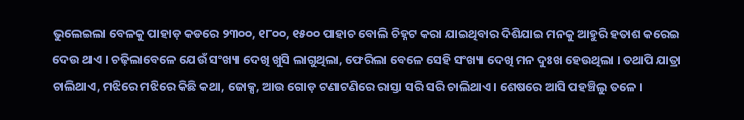ଭୁଲେଇଲା ବେଳକୁ ପାହାଡ଼ କଡରେ ୨୩୦୦, ୧୮୦୦, ୧୫୦୦ ପାହାଚ ବୋଲି ଚିହ୍ନଟ କରା ଯାଇଥିବାର ଦିଶିଯାଇ ମନକୁ ଆହୁରି ହତାଶ କରେଇ ଦେଉ ଥାଏ । ଚଢ଼ିଲାବେଳେ ଯେଉଁ ସଂଖ୍ୟା ଦେଖି ଖୁସି ଲାଗୁଥିଲା, ଫେରିଲା ବେଳେ ସେହି ସଂଖ୍ୟା ଦେଖି ମନ ଦୁଃଖ ହେଉଥିଲା । ତଥାପି ଯାତ୍ରା ଚାଲିଥାଏ, ମଝିରେ ମଝିରେ କିଛି କଥା, ଜୋକ୍ସ, ଆଉ ଗୋଡ଼ ଟଣାଟଣିରେ ରାସ୍ତା ସରି ସରି ଚାଲିଥାଏ । ଶେଷରେ ଆସି ପହଞ୍ଚିଲୁ ତଳେ ।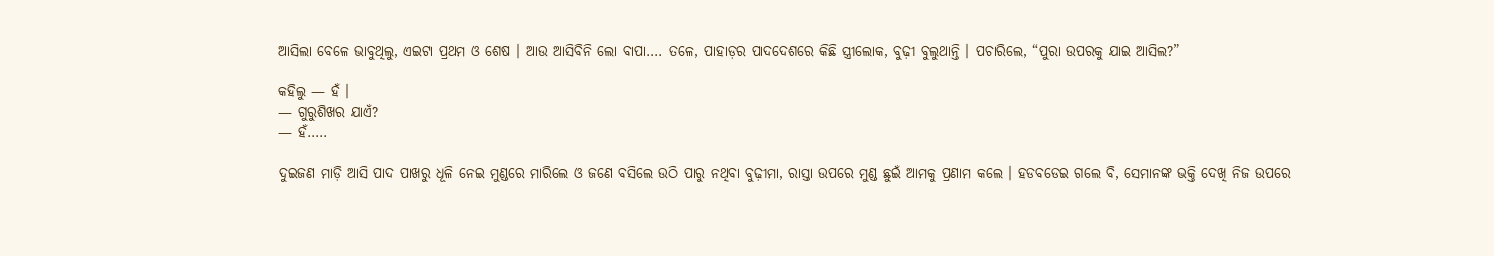ଆସିଲା ବେଳେ ଭାବୁଥିଲୁ, ଏଇଟା ପ୍ରଥମ ଓ ଶେଷ । ଆଉ ଆସିବିନି ଲୋ ବାପା…. ତଳେ, ପାହାଡ଼ର ପାଦଦେଶରେ କିଛି ସ୍ତ୍ରୀଲୋକ, ବୁଢ଼ୀ ବୁଲୁଥାନ୍ତି । ପଚାରିଲେ, “ପୁରା ଉପରକୁ ଯାଇ ଆସିଲ?”

କହିଲୁ — ହଁ ।
— ଗୁରୁଶିଖର ଯାଏଁ?
— ହଁ…..

ଦୁଇଜଣ ମାଡ଼ି ଆସି ପାଦ ପାଖରୁ ଧୂଳି ନେଇ ମୁଣ୍ଡରେ ମାରିଲେ ଓ ଜଣେ ବସିଲେ ଉଠି ପାରୁ ନଥିବା ବୁଢ଼ୀମା, ରାସ୍ତା ଉପରେ ମୁଣ୍ଡ ଛୁଇଁ ଆମକୁ ପ୍ରଣାମ କଲେ । ହଡବଡେଇ ଗଲେ ବି, ସେମାନଙ୍କ ଭକ୍ତି ଦେଖି ନିଜ ଉପରେ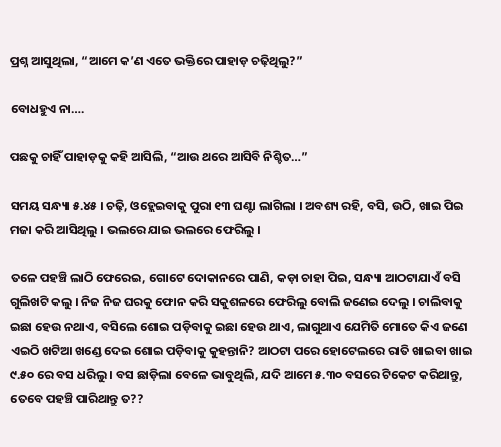ପ୍ରଶ୍ନ ଆସୁଥିଲା, “ଆମେ କ’ଣ ଏତେ ଭକ୍ତିରେ ପାହାଡ଼ ଚଢ଼ିଥିଲୁ?”

ବୋଧହୁଏ ନା….

ପଛକୁ ଚାହିଁ ପାହାଡ଼କୁ କହି ଆସିଲି, “ଆଉ ଥରେ ଆସିବି ନିଶ୍ଚିତ…”

ସମୟ ସନ୍ଧ୍ୟା ୫.୪୫ । ଚଢ଼ି, ଓହ୍ଲେଇବାକୁ ପୁରା ୧୩ ଘଣ୍ଟା ଲାଗିଲା । ଅବଶ୍ୟ ରହି, ବସି, ଉଠି, ଖାଇ ପିଇ ମଜା କରି ଆସିଥିଲୁ । ଭଲରେ ଯାଇ ଭଲରେ ଫେରିଲୁ ।

ତଳେ ପହଞ୍ଚି ଲାଠି ଫେରେଇ, ଗୋଟେ ଦୋକାନରେ ପାଣି, କଡ଼ା ଚାହା ପିଇ, ସନ୍ଧ୍ୟା ଆଠଟାଯାଏଁ ବସି ଗୁଲିଖଟି କଲୁ । ନିଜ ନିଜ ଘରକୁ ଫୋନ କରି ସକୁଶଳରେ ଫେରିଲୁ ବୋଲି ଜଣେଇ ଦେଲୁ । ଚାଲିବାକୁ ଇଛା ହେଉ ନଥାଏ, ବସିଲେ ଶୋଇ ପଡ଼ିବାକୁ ଇଛା ହେଉ ଥାଏ, ଲାଗୁଥାଏ ଯେମିତି ମୋତେ କିଏ ଜଣେ ଏଇଠି ଖଟିଆ ଖଣ୍ଡେ ଦେଇ ଶୋଇ ପଡ଼ିବାକୁ କୁହନ୍ତାନି? ଆଠଟା ପରେ ହୋଟେଲରେ ରାତି ଖାଇବା ଖାଇ ୯.୫୦ ରେ ବସ ଧରିଲୁ । ବସ ଛାଡ଼ିଲା ବେଳେ ଭାବୁଥିଲି, ଯଦି ଆମେ ୫.୩୦ ବସରେ ଟିକେଟ କରିଥାନ୍ତୁ, ତେବେ ପହଞ୍ଚି ପାରିଥାନ୍ତୁ ତ??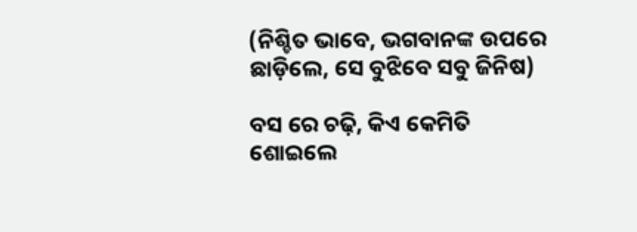(ନିଶ୍ଚିତ ଭାବେ, ଭଗବାନଙ୍କ ଉପରେ ଛାଡ଼ିଲେ, ସେ ବୁଝିବେ ସବୁ ଜିନିଷ)

ବସ ରେ ଚଢ଼ି, କିଏ କେମିତି ଶୋଇଲେ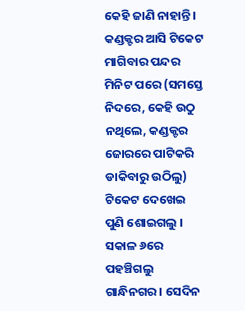କେହି ଜାଣି ନାହାନ୍ତି । କଣ୍ଡକ୍ଟର ଆସି ଟିକେଟ ମାଗିବାର ପନ୍ଦର ମିନିଟ ପରେ (ସମସ୍ତେ ନିଦରେ, କେହି ଉଠୁ ନଥିଲେ, କଣ୍ଡକ୍ଟର ଜୋରରେ ପାଟିକରି ଡାକିବାରୁ ଉଠିଲୁ) ଟିକେଟ ଦେଖେଇ ପୁଣି ଶୋଇଗଲୁ । ସକାଳ ୬ରେ ପହଞ୍ଚିଗଲୁ ଗାନ୍ଧିନଗର । ସେଦିନ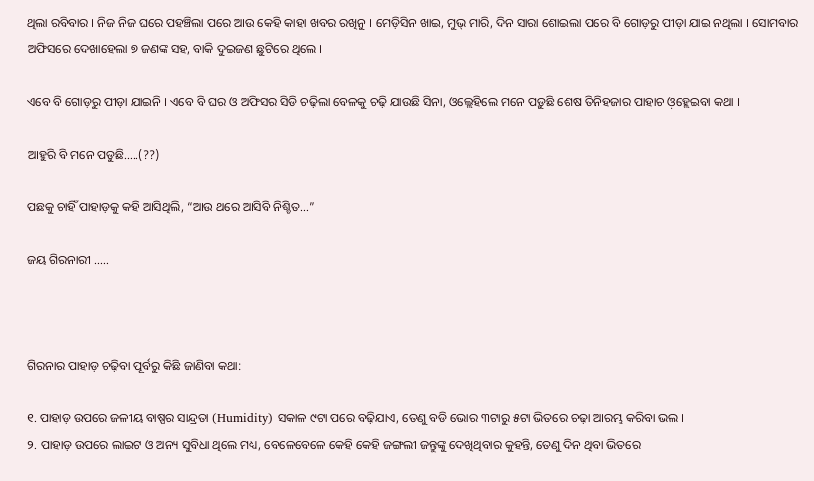ଥିଲା ରବିବାର । ନିଜ ନିଜ ଘରେ ପହଞ୍ଚିଲା ପରେ ଆଉ କେହି କାହା ଖବର ରଖିନୁ । ମେଡ଼ିସିନ ଖାଇ, ମୁଭ୍ ମାରି, ଦିନ ସାରା ଶୋଇଲା ପରେ ବି ଗୋଡ଼ରୁ ପୀଡ଼ା ଯାଇ ନଥିଲା । ସୋମବାର ଅଫିସରେ ଦେଖାହେଲା ୭ ଜଣଙ୍କ ସହ, ବାକି ଦୁଇଜଣ ଛୁଟିରେ ଥିଲେ ।

ଏବେ ବି ଗୋଡ଼ରୁ ପୀଡ଼ା ଯାଇନି । ଏବେ ବି ଘର ଓ ଅଫିସର ସିଡି ଚଢ଼ିଲା ବେଳକୁ ଚଢ଼ି ଯାଉଛି ସିନା, ଓଲ୍ଲେହିଲେ ମନେ ପଡ଼ୁଛି ଶେଷ ତିନିହଜାର ପାହାଚ ଓ଼ହ୍ଲେଇବା କଥା ।

ଆହୁରି ବି ମନେ ପଡୁଛି…..(??)

ପଛକୁ ଚାହିଁ ପାହାଡ଼କୁ କହି ଆସିଥିଲି, “ଆଉ ଥରେ ଆସିବି ନିଶ୍ଚିତ…”

ଜୟ ଗିରନାରୀ …..



ଗିରନାର ପାହାଡ଼ ଚଢ଼ିବା ପୂର୍ବରୁ କିଛି ଜାଣିବା କଥା:

୧. ପାହାଡ଼ ଉପରେ ଜଳୀୟ ବାଷ୍ପର ସାନ୍ଦ୍ରତା (Humidity) ସକାଳ ୯ଟା ପରେ ବଢ଼ିଯାଏ, ତେଣୁ ବଡି ଭୋର ୩ଟାରୁ ୫ଟା ଭିତରେ ଚଢ଼ା ଆରମ୍ଭ କରିବା ଭଲ ।
୨. ପାହାଡ଼ ଉପରେ ଲାଇଟ ଓ ଅନ୍ୟ ସୁବିଧା ଥିଲେ ମଧ୍ୟ, ବେଳେବେଳେ କେହି କେହି ଜଙ୍ଗଲୀ ଜନ୍ତୁଙ୍କୁ ଦେଖିଥିବାର କୁହନ୍ତି, ତେଣୁ ଦିନ ଥିବା ଭିତରେ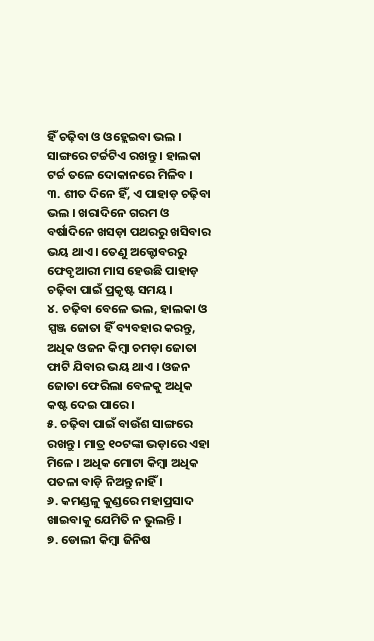ହିଁ ଚଢ଼ିବା ଓ ଓହ୍ଲେଇବା ଭଲ । ସାଙ୍ଗରେ ଟର୍ଚ୍ଚଟିଏ ରଖନ୍ତୁ । ହାଲକା ଟର୍ଚ୍ଚ ତଳେ ଦୋକାନରେ ମିଳିବ ।
୩. ଶୀତ ଦିନେ ହିଁ, ଏ ପାହାଡ଼ ଚଢ଼ିବା ଭଲ । ଖରାଦିନେ ଗରମ ଓ ବର୍ଷାଦିନେ ଖସଡ଼ା ପଥରରୁ ଖସିବାର ଭୟ ଥାଏ । ତେଣୁ ଅକ୍ଟୋବରରୁ ଫେବୃଆରୀ ମାସ ହେଉଛି ପାହାଡ଼ ଚଢ଼ିବା ପାଇଁ ପ୍ରକୃଷ୍ଟ ସମୟ ।
୪. ଚଢ଼ିବା ବେଳେ ଭଲ, ହାଲକା ଓ ସ୍ପଞ୍ଜ ଜୋତା ହିଁ ବ୍ୟବହାର କରନ୍ତୁ, ଅଧିକ ଓଜନ କିମ୍ବା ଚମଡ଼ା ଜୋତା ଫାଟି ଯିବାର ଭୟ ଥାଏ । ଓଜନ ଜୋତା ଫେରିଲା ବେଳକୁ ଅଧିକ କଷ୍ଟ ଦେଇ ପାରେ ।
୫. ଚଢ଼ିବା ପାଇଁ ବାଉଁଶ ସାଙ୍ଗରେ ରଖନ୍ତୁ । ମାତ୍ର ୧୦ଟଙ୍କା ଭଡ଼ାରେ ଏହା ମିଳେ । ଅଧିକ ମୋଟା କିମ୍ବା ଅଧିକ ପତଳା ବାଡ଼ି ନିଅନ୍ତୁ ନାହିଁ ।
୬. କମଣ୍ଡଳୁ କୁଣ୍ଡରେ ମହାପ୍ରସାଦ ଖାଇବାକୁ ଯେମିତି ନ ଭୁଲନ୍ତି ।
୭. ଡୋଲୀ କିମ୍ବା ଜିନିଷ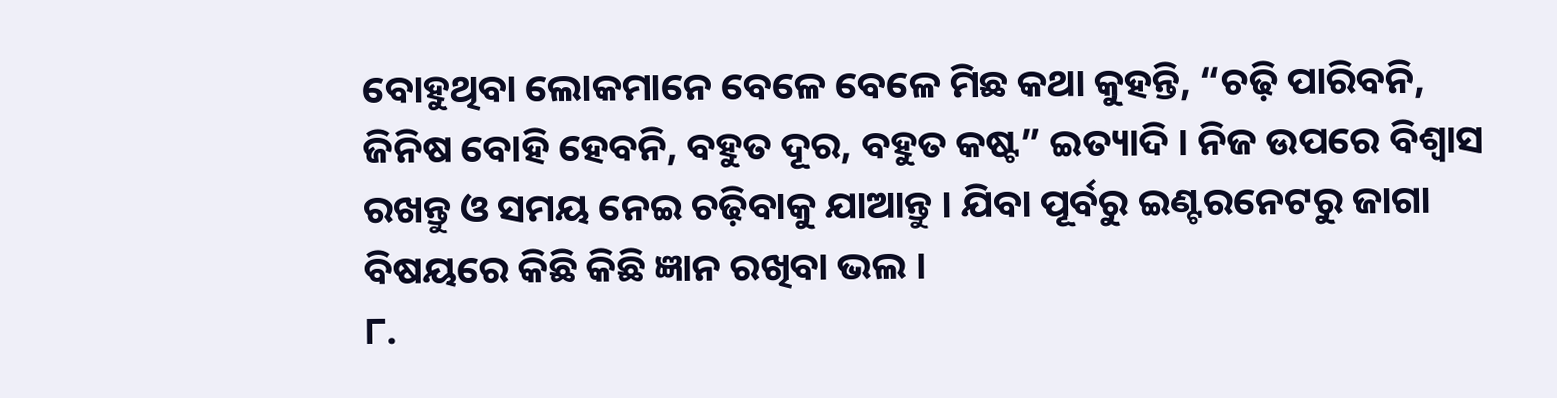ବୋହୁଥିବା ଲୋକମାନେ ବେଳେ ବେଳେ ମିଛ କଥା କୁହନ୍ତି, “ଚଢ଼ି ପାରିବନି, ଜିନିଷ ବୋହି ହେବନି, ବହୁତ ଦୂର, ବହୁତ କଷ୍ଟ” ଇତ୍ୟାଦି । ନିଜ ଉପରେ ବିଶ୍ୱାସ ରଖନ୍ତୁ ଓ ସମୟ ନେଇ ଚଢ଼ିବାକୁ ଯାଆନ୍ତୁ । ଯିବା ପୂର୍ବରୁ ଇଣ୍ଟରନେଟରୁ ଜାଗା ବିଷୟରେ କିଛି କିଛି ଜ୍ଞାନ ରଖିବା ଭଲ ।
୮.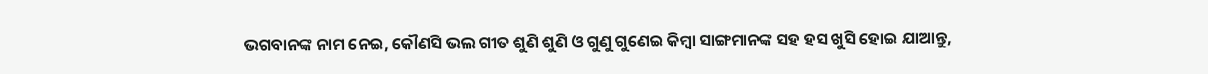ଭଗବାନଙ୍କ ନାମ ନେଇ, କୌଣସି ଭଲ ଗୀତ ଶୁଣି ଶୁଣି ଓ ଗୁଣୁ ଗୁଣେଇ କିମ୍ବା ସାଙ୍ଗମାନଙ୍କ ସହ ହସ ଖୁସି ହୋଇ ଯାଆନ୍ତୁ,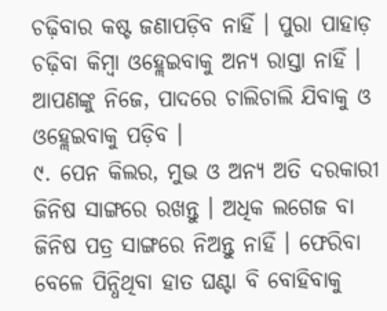ଚଢ଼ିବାର କଷ୍ଟ ଜଣାପଡ଼ିବ ନାହିଁ । ପୁରା ପାହାଡ଼ ଚଢ଼ିବା କିମ୍ବା ଓହ୍ଲେଇବାକୁ ଅନ୍ୟ ରାସ୍ତା ନାହିଁ । ଆପଣଙ୍କୁ ନିଜେ, ପାଦରେ ଚାଲିଚାଲି ଯିବାକୁ ଓ ଓହ୍ଲେଇବାକୁ ପଡ଼ିବ ।
୯. ପେନ କିଲର, ମୁଭ ଓ ଅନ୍ୟ ଅତି ଦରକାରୀ ଜିନିଷ ସାଙ୍ଗରେ ରଖନ୍ତୁ । ଅଧିକ ଲଗେଜ ବା ଜିନିଷ ପତ୍ର ସାଙ୍ଗରେ ନିଅନ୍ତୁ ନାହିଁ । ଫେରିବା ବେଳେ ପିନ୍ଧିଥିବା ହାତ ଘଣ୍ଟା ବି ବୋହିବାକୁ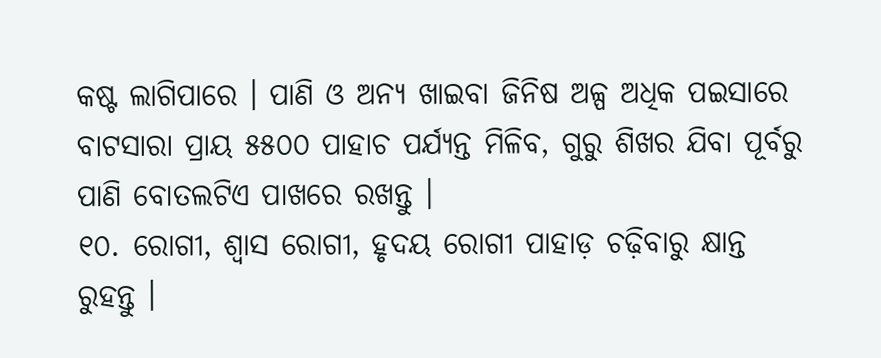କଷ୍ଟ ଲାଗିପାରେ । ପାଣି ଓ ଅନ୍ୟ ଖାଇବା ଜିନିଷ ଅଳ୍ପ ଅଧିକ ପଇସାରେ ବାଟସାରା ପ୍ରାୟ ୫୫୦୦ ପାହାଚ ପର୍ଯ୍ୟନ୍ତ ମିଳିବ, ଗୁରୁ ଶିଖର ଯିବା ପୂର୍ବରୁ ପାଣି ବୋତଲଟିଏ ପାଖରେ ରଖନ୍ତୁ ।
୧୦. ରୋଗୀ, ଶ୍ୱାସ ରୋଗୀ, ହୃଦୟ ରୋଗୀ ପାହାଡ଼ ଚଢ଼ିବାରୁ କ୍ଷାନ୍ତ ରୁହନ୍ତୁ ।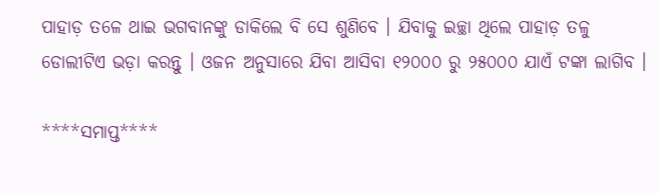ପାହାଡ଼ ତଳେ ଥାଇ ଭଗବାନଙ୍କୁ ଡାକିଲେ ବି ସେ ଶୁଣିବେ । ଯିବାକୁ ଇଚ୍ଛା ଥିଲେ ପାହାଡ଼ ତଳୁ ଡୋଲୀଟିଏ ଭଡ଼ା କରନ୍ତୁ । ଓଜନ ଅନୁସାରେ ଯିବା ଆସିବା ୧୨୦୦୦ ରୁ ୨୫୦୦୦ ଯାଏଁ ଟଙ୍କା ଲାଗିବ ।

****ସମାପ୍ତ****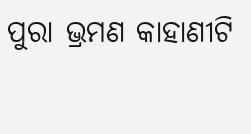ପୁରା ଭ୍ରମଣ କାହାଣୀଟି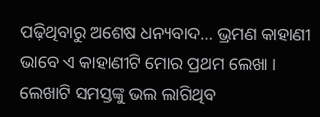ପଢ଼ିଥିବାରୁ ଅଶେଷ ଧନ୍ୟବାଦ… ଭ୍ରମଣ କାହାଣୀ ଭାବେ ଏ କାହାଣୀଟି ମୋର ପ୍ରଥମ ଲେଖା । ଲେଖାଟି ସମସ୍ତଙ୍କୁ ଭଲ ଲାଗିଥିବ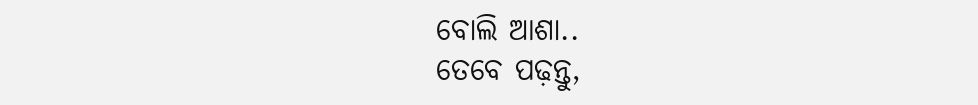ବୋଲି ଆଶା..
ତେବେ ପଢ଼ନ୍ତୁ,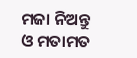ମଜା ନିଅନ୍ତୁ ଓ ମତାମତ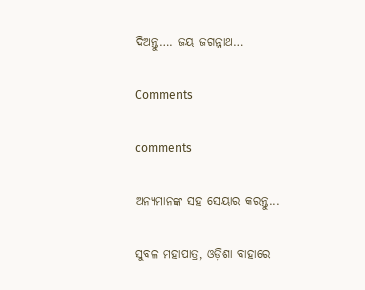ଦିଅନ୍ତୁ…. ଜୟ ଜଗନ୍ନାଥ…

Comments

comments

ଅନ୍ୟମାନଙ୍କ ସହ ସେୟାର କରନ୍ତୁ...

ସୁବଳ ମହାପାତ୍ର, ଓଡ଼ିଶା ବାହାରେ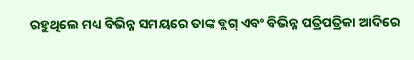ରହୁଥିଲେ ମଧ୍ୟ ବିଭିନ୍ନ ସମୟରେ ତାଙ୍କ ବ୍ଲଗ୍ ଏବଂ ବିଭିନ୍ନ ପତ୍ରିପତ୍ରିକା ଆଦିରେ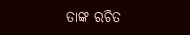ତାଙ୍କ ରଚିତ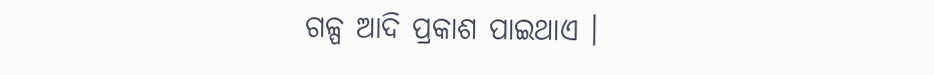ଗଳ୍ପ ଆଦି ପ୍ରକାଶ ପାଇଥାଏ ।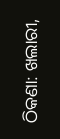ଠିକଣା: ଖଲାରୀ,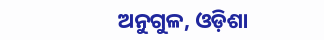ଅନୁଗୁଳ, ଓଡ଼ିଶା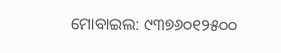ମୋବାଇଲ: ୯୩୭୬୦୧୨୫୦୦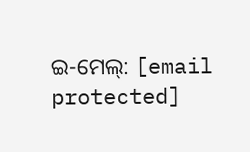ଇ-ମେଲ୍: [email protected]